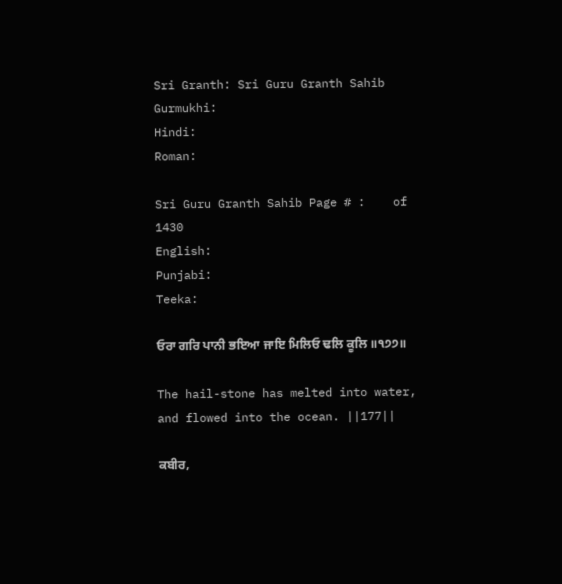Sri Granth: Sri Guru Granth Sahib
Gurmukhi:
Hindi:
Roman:

Sri Guru Granth Sahib Page # :    of 1430
English:
Punjabi:
Teeka:

ਓਰਾ ਗਰਿ ਪਾਨੀ ਭਇਆ ਜਾਇ ਮਿਲਿਓ ਢਲਿ ਕੂਲਿ ॥੧੭੭॥

The hail-stone has melted into water, and flowed into the ocean. ||177||

ਕਬੀਰ,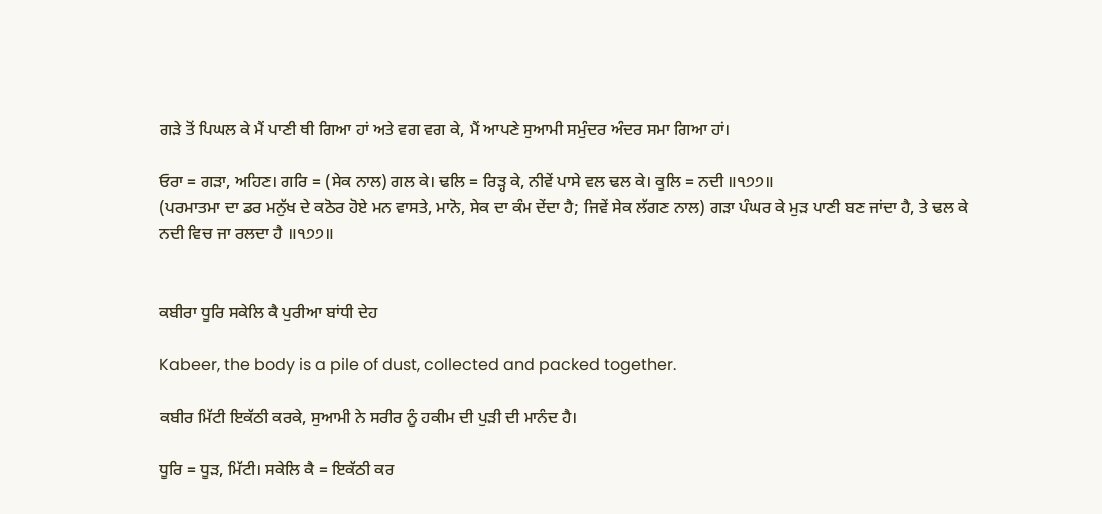ਗੜੇ ਤੋਂ ਪਿਘਲ ਕੇ ਮੈਂ ਪਾਣੀ ਥੀ ਗਿਆ ਹਾਂ ਅਤੇ ਵਗ ਵਗ ਕੇ, ਮੈਂ ਆਪਣੇ ਸੁਆਮੀ ਸਮੁੰਦਰ ਅੰਦਰ ਸਮਾ ਗਿਆ ਹਾਂ।

ਓਰਾ = ਗੜਾ, ਅਹਿਣ। ਗਰਿ = (ਸੇਕ ਨਾਲ) ਗਲ ਕੇ। ਢਲਿ = ਰਿੜ੍ਹ ਕੇ, ਨੀਵੇਂ ਪਾਸੇ ਵਲ ਢਲ ਕੇ। ਕੂਲਿ = ਨਦੀ ॥੧੭੭॥
(ਪਰਮਾਤਮਾ ਦਾ ਡਰ ਮਨੁੱਖ ਦੇ ਕਠੋਰ ਹੋਏ ਮਨ ਵਾਸਤੇ, ਮਾਨੋ, ਸੇਕ ਦਾ ਕੰਮ ਦੇਂਦਾ ਹੈ; ਜਿਵੇਂ ਸੇਕ ਲੱਗਣ ਨਾਲ) ਗੜਾ ਪੰਘਰ ਕੇ ਮੁੜ ਪਾਣੀ ਬਣ ਜਾਂਦਾ ਹੈ, ਤੇ ਢਲ ਕੇ ਨਦੀ ਵਿਚ ਜਾ ਰਲਦਾ ਹੈ ॥੧੭੭॥


ਕਬੀਰਾ ਧੂਰਿ ਸਕੇਲਿ ਕੈ ਪੁਰੀਆ ਬਾਂਧੀ ਦੇਹ

Kabeer, the body is a pile of dust, collected and packed together.

ਕਬੀਰ ਮਿੱਟੀ ਇਕੱਠੀ ਕਰਕੇ, ਸੁਆਮੀ ਨੇ ਸਰੀਰ ਨੂੰ ਹਕੀਮ ਦੀ ਪੁੜੀ ਦੀ ਮਾਨੰਦ ਹੈ।

ਧੂਰਿ = ਧੂੜ, ਮਿੱਟੀ। ਸਕੇਲਿ ਕੈ = ਇਕੱਠੀ ਕਰ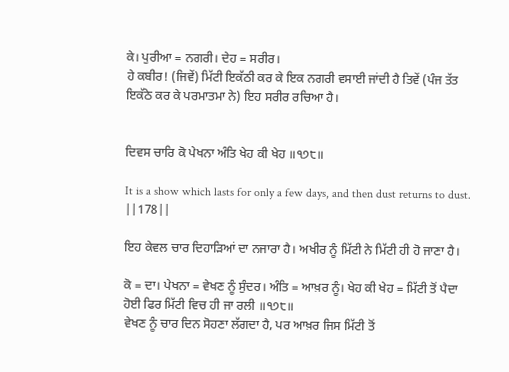ਕੇ। ਪੁਰੀਆ = ਨਗਰੀ। ਦੇਹ = ਸਰੀਰ।
ਹੇ ਕਬੀਰ! (ਜਿਵੇਂ) ਮਿੱਟੀ ਇਕੱਠੀ ਕਰ ਕੇ ਇਕ ਨਗਰੀ ਵਸਾਈ ਜਾਂਦੀ ਹੈ ਤਿਵੇਂ (ਪੰਜ ਤੱਤ ਇਕੱਠੇ ਕਰ ਕੇ ਪਰਮਾਤਮਾ ਨੇ) ਇਹ ਸਰੀਰ ਰਚਿਆ ਹੈ।


ਦਿਵਸ ਚਾਰਿ ਕੋ ਪੇਖਨਾ ਅੰਤਿ ਖੇਹ ਕੀ ਖੇਹ ॥੧੭੮॥

It is a show which lasts for only a few days, and then dust returns to dust. ||178||

ਇਹ ਕੇਵਲ ਚਾਰ ਦਿਹਾੜਿਆਂ ਦਾ ਨਜਾਰਾ ਹੈ। ਅਖੀਰ ਨੂੰ ਮਿੱਟੀ ਨੇ ਮਿੱਟੀ ਹੀ ਹੋ ਜਾਣਾ ਹੈ।

ਕੋ = ਦਾ। ਪੇਖਨਾ = ਵੇਖਣ ਨੂੰ ਸੁੰਦਰ। ਅੰਤਿ = ਆਖ਼ਰ ਨੂੰ। ਖੇਹ ਕੀ ਖੇਹ = ਮਿੱਟੀ ਤੋਂ ਪੈਦਾ ਹੋਈ ਫਿਰ ਮਿੱਟੀ ਵਿਚ ਹੀ ਜਾ ਰਲੀ ॥੧੭੮॥
ਵੇਖਣ ਨੂੰ ਚਾਰ ਦਿਨ ਸੋਹਣਾ ਲੱਗਦਾ ਹੈ, ਪਰ ਆਖ਼ਰ ਜਿਸ ਮਿੱਟੀ ਤੋਂ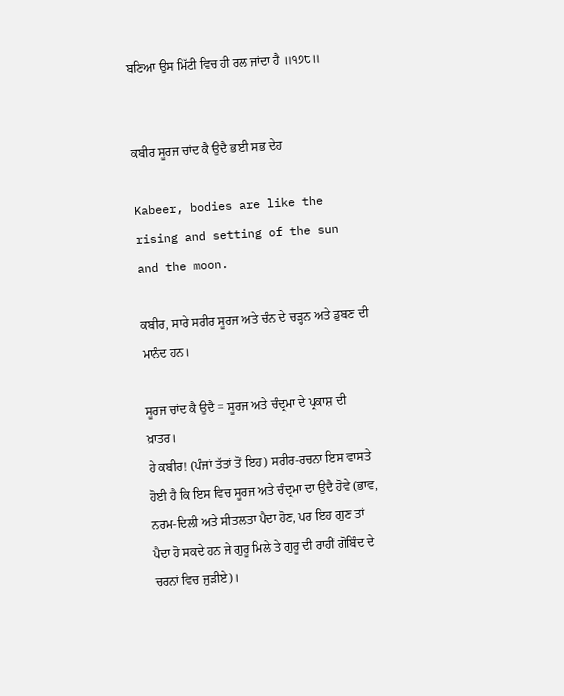ਬਣਿਆ ਉਸ ਮਿੱਟੀ ਵਿਚ ਹੀ ਰਲ ਜਾਂਦਾ ਹੈ ॥੧੭੮॥


ਕਬੀਰ ਸੂਰਜ ਚਾਂਦ ਕੈ ਉਦੈ ਭਈ ਸਭ ਦੇਹ

Kabeer, bodies are like the rising and setting of the sun and the moon.

ਕਬੀਰ, ਸਾਰੇ ਸਰੀਰ ਸੂਰਜ ਅਤੇ ਚੰਨ ਦੇ ਚੜ੍ਹਨ ਅਤੇ ਡੁਬਣ ਦੀ ਮਾਨੰਦ ਹਨ।

ਸੂਰਜ ਚਾਂਦ ਕੈ ਉਦੈ = ਸੂਰਜ ਅਤੇ ਚੰਦ੍ਰਮਾ ਦੇ ਪ੍ਰਕਾਸ਼ ਦੀ ਖ਼ਾਤਰ।
ਹੇ ਕਬੀਰ! (ਪੰਜਾਂ ਤੱਤਾਂ ਤੋਂ ਇਹ) ਸਰੀਰ-ਰਚਨਾ ਇਸ ਵਾਸਤੇ ਹੋਈ ਹੈ ਕਿ ਇਸ ਵਿਚ ਸੂਰਜ ਅਤੇ ਚੰਦ੍ਰਮਾ ਦਾ ਉਦੈ ਹੋਵੇ (ਭਾਵ, ਨਰਮ-ਦਿਲੀ ਅਤੇ ਸੀਤਲਤਾ ਪੈਦਾ ਹੋਣ, ਪਰ ਇਹ ਗੁਣ ਤਾਂ ਪੈਦਾ ਹੋ ਸਕਦੇ ਹਨ ਜੇ ਗੁਰੂ ਮਿਲੇ ਤੇ ਗੁਰੂ ਦੀ ਰਾਹੀਂ ਗੋਬਿੰਦ ਦੇ ਚਰਨਾਂ ਵਿਚ ਜੁੜੀਏ)।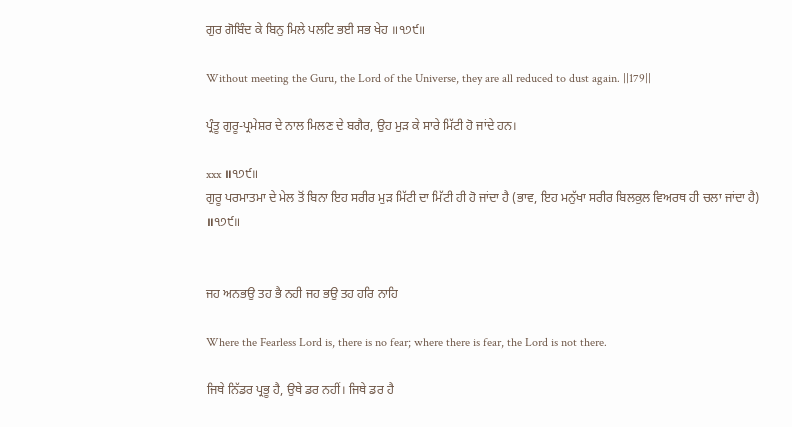ਗੁਰ ਗੋਬਿੰਦ ਕੇ ਬਿਨੁ ਮਿਲੇ ਪਲਟਿ ਭਈ ਸਭ ਖੇਹ ॥੧੭੯॥

Without meeting the Guru, the Lord of the Universe, they are all reduced to dust again. ||179||

ਪ੍ਰੰਤੂ ਗੁਰੂ-ਪ੍ਰਮੇਸ਼ਰ ਦੇ ਨਾਲ ਮਿਲਣ ਦੇ ਬਗੈਰ, ਉਹ ਮੁੜ ਕੇ ਸਾਰੇ ਮਿੱਟੀ ਹੋ ਜਾਂਦੇ ਹਨ।

xxx ॥੧੭੯॥
ਗੁਰੂ ਪਰਮਾਤਮਾ ਦੇ ਮੇਲ ਤੋਂ ਬਿਨਾ ਇਹ ਸਰੀਰ ਮੁੜ ਮਿੱਟੀ ਦਾ ਮਿੱਟੀ ਹੀ ਹੋ ਜਾਂਦਾ ਹੈ (ਭਾਵ, ਇਹ ਮਨੁੱਖਾ ਸਰੀਰ ਬਿਲਕੁਲ ਵਿਅਰਥ ਹੀ ਚਲਾ ਜਾਂਦਾ ਹੈ) ॥੧੭੯॥


ਜਹ ਅਨਭਉ ਤਹ ਭੈ ਨਹੀ ਜਹ ਭਉ ਤਹ ਹਰਿ ਨਾਹਿ

Where the Fearless Lord is, there is no fear; where there is fear, the Lord is not there.

ਜਿਥੇ ਨਿੱਡਰ ਪ੍ਰਭੂ ਹੈ, ਉਥੇ ਡਰ ਨਹੀਂ। ਜਿਥੇ ਡਰ ਹੈ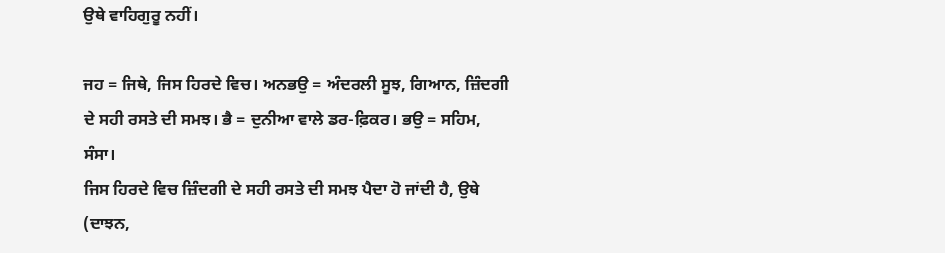ਉਥੇ ਵਾਹਿਗੁਰੂ ਨਹੀਂ।

ਜਹ = ਜਿਥੇ, ਜਿਸ ਹਿਰਦੇ ਵਿਚ। ਅਨਭਉ = ਅੰਦਰਲੀ ਸੂਝ, ਗਿਆਨ, ਜ਼ਿੰਦਗੀ ਦੇ ਸਹੀ ਰਸਤੇ ਦੀ ਸਮਝ। ਭੈ = ਦੁਨੀਆ ਵਾਲੇ ਡਰ-ਫ਼ਿਕਰ। ਭਉ = ਸਹਿਮ, ਸੰਸਾ।
ਜਿਸ ਹਿਰਦੇ ਵਿਚ ਜ਼ਿੰਦਗੀ ਦੇ ਸਹੀ ਰਸਤੇ ਦੀ ਸਮਝ ਪੈਦਾ ਹੋ ਜਾਂਦੀ ਹੈ, ਉਥੇ (ਦਾਝਨ,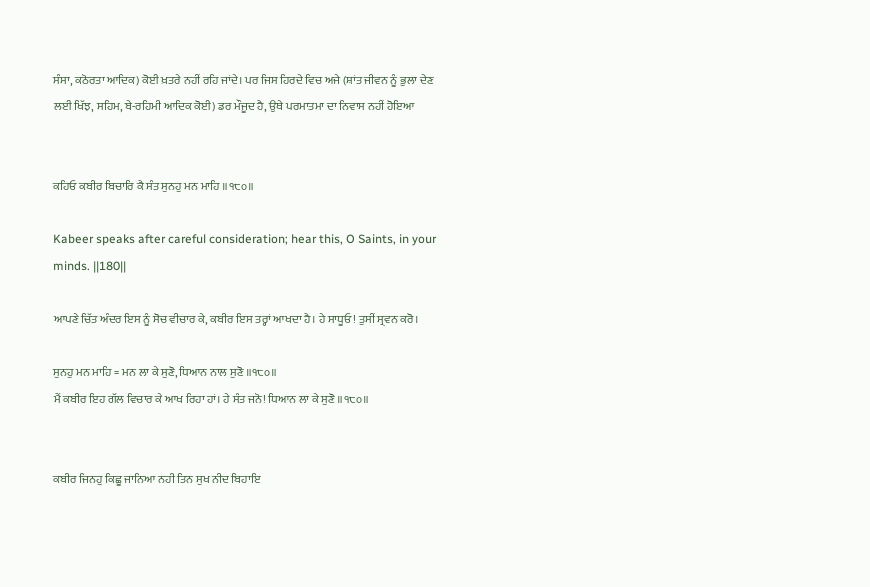ਸੰਸਾ, ਕਠੋਰਤਾ ਆਦਿਕ) ਕੋਈ ਖ਼ਤਰੇ ਨਹੀਂ ਰਹਿ ਜਾਂਦੇ। ਪਰ ਜਿਸ ਹਿਰਦੇ ਵਿਚ ਅਜੇ (ਸ਼ਾਂਤ ਜੀਵਨ ਨੂੰ ਭੁਲਾ ਦੇਣ ਲਈ ਖਿੱਝ, ਸਹਿਮ, ਬੇ-ਰਹਿਮੀ ਆਦਿਕ ਕੋਈ) ਡਰ ਮੌਜੂਦ ਹੈ, ਉਥੇ ਪਰਮਾਤਮਾ ਦਾ ਨਿਵਾਸ ਨਹੀਂ ਹੋਇਆ


ਕਹਿਓ ਕਬੀਰ ਬਿਚਾਰਿ ਕੈ ਸੰਤ ਸੁਨਹੁ ਮਨ ਮਾਹਿ ॥੧੮੦॥

Kabeer speaks after careful consideration; hear this, O Saints, in your minds. ||180||

ਆਪਣੇ ਚਿੱਤ ਅੰਦਰ ਇਸ ਨੂੰ ਸੋਚ ਵੀਚਾਰ ਕੇ, ਕਬੀਰ ਇਸ ਤਰ੍ਹਾਂ ਆਖਦਾ ਹੈ। ਹੇ ਸਾਧੂਓ! ਤੁਸੀਂ ਸ੍ਰਵਨ ਕਰੋ।

ਸੁਨਹੁ ਮਨ ਮਾਹਿ = ਮਨ ਲਾ ਕੇ ਸੁਣੋ, ਧਿਆਨ ਨਾਲ ਸੁਣੋ ॥੧੮੦॥
ਮੈਂ ਕਬੀਰ ਇਹ ਗੱਲ ਵਿਚਾਰ ਕੇ ਆਖ ਰਿਹਾ ਹਾਂ। ਹੇ ਸੰਤ ਜਨੋ! ਧਿਆਨ ਲਾ ਕੇ ਸੁਣੋ ॥੧੮੦॥


ਕਬੀਰ ਜਿਨਹੁ ਕਿਛੂ ਜਾਨਿਆ ਨਹੀ ਤਿਨ ਸੁਖ ਨੀਦ ਬਿਹਾਇ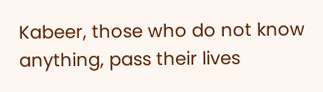Kabeer, those who do not know anything, pass their lives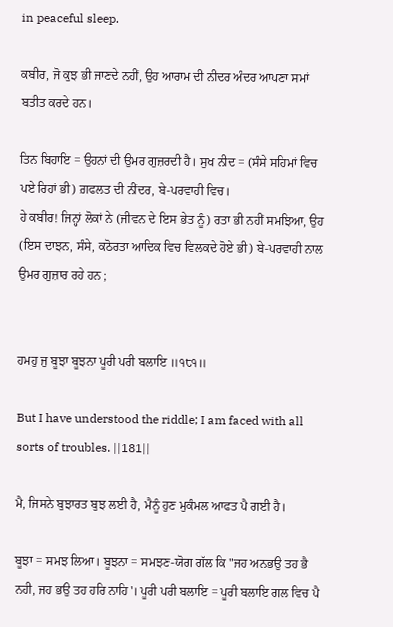in peaceful sleep.

ਕਬੀਰ, ਜੋ ਕੁਝ ਭੀ ਜਾਣਦੇ ਨਹੀਂ, ਉਹ ਆਰਾਮ ਦੀ ਨੀਦਰ ਅੰਦਰ ਆਪਣਾ ਸਮਾਂ ਬਤੀਤ ਕਰਦੇ ਹਨ।

ਤਿਨ ਬਿਹਾਇ = ਉਹਨਾਂ ਦੀ ਉਮਰ ਗੁਜ਼ਰਦੀ ਹੈ। ਸੁਖ ਨੀਦ = (ਸੰਸੇ ਸਹਿਮਾਂ ਵਿਚ ਪਏ ਰਿਹਾਂ ਭੀ) ਗ਼ਫਲਤ ਦੀ ਨੀਂਦਰ, ਬੇ-ਪਰਵਾਹੀ ਵਿਚ।
ਹੇ ਕਬੀਰ! ਜਿਨ੍ਹਾਂ ਲੋਕਾਂ ਨੇ (ਜੀਵਨ ਦੇ ਇਸ ਭੇਤ ਨੂੰ) ਰਤਾ ਭੀ ਨਹੀਂ ਸਮਝਿਆ, ਉਹ (ਇਸ ਦਾਝਨ, ਸੰਸੇ, ਕਠੋਰਤਾ ਆਦਿਕ ਵਿਚ ਵਿਲਕਦੇ ਹੋਏ ਭੀ) ਬੇ-ਪਰਵਾਹੀ ਨਾਲ ਉਮਰ ਗੁਜ਼ਾਰ ਰਹੇ ਹਨ ;


ਹਮਹੁ ਜੁ ਬੂਝਾ ਬੂਝਨਾ ਪੂਰੀ ਪਰੀ ਬਲਾਇ ॥੧੮੧॥

But I have understood the riddle; I am faced with all sorts of troubles. ||181||

ਮੈ, ਜਿਸਨੇ ਬੁਝਾਰਤ ਬੁਝ ਲਈ ਹੈ, ਮੈਨੂੰ ਹੁਣ ਮੁਕੰਮਲ ਆਫਤ ਪੈ ਗਈ ਹੈ।

ਬੂਝਾ = ਸਮਝ ਲਿਆ। ਬੂਝਨਾ = ਸਮਝਣ-ਯੋਗ ਗੱਲ ਕਿ "ਜਹ ਅਨਭਉ ਤਹ ਭੈ ਨਹੀ, ਜਹ ਭਉ ਤਹ ਹਰਿ ਨਾਹਿ'। ਪੂਰੀ ਪਰੀ ਬਲਾਇ = ਪੂਰੀ ਬਲਾਇ ਗਲ ਵਿਚ ਪੈ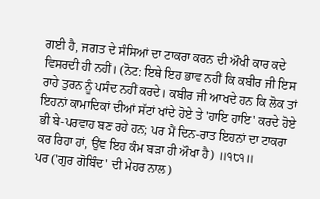ਗਈ ਹੈ, ਜਗਤ ਦੇ ਸੰਸਿਆਂ ਦਾ ਟਾਕਰਾ ਕਰਨ ਦੀ ਔਖੀ ਕਾਰ ਕਦੇ ਵਿਸਰਦੀ ਹੀ ਨਹੀਂ। (ਨੋਟ: ਇਥੇ ਇਹ ਭਾਵ ਨਹੀਂ ਕਿ ਕਬੀਰ ਜੀ ਇਸ ਰਾਹੇ ਤੁਰਨ ਨੂੰ ਪਸੰਦ ਨਹੀਂ ਕਰਦੇ। ਕਬੀਰ ਜੀ ਆਖਦੇ ਹਨ ਕਿ ਲੋਕ ਤਾਂ ਇਹਨਾਂ ਕਾਮਾਦਿਕਾਂ ਦੀਆਂ ਸੱਟਾਂ ਖਾਂਦੇ ਹੋਏ ਤੇ 'ਹਾਇ ਹਾਇ' ਕਰਦੇ ਹੋਏ ਭੀ ਬੇ-ਪਰਵਾਹ ਬਣ ਰਹੇ ਹਨ; ਪਰ ਮੈਂ ਦਿਨ-ਰਾਤ ਇਹਨਾਂ ਦਾ ਟਾਕਰਾ ਕਰ ਰਿਹਾ ਹਾਂ, ਉਂਞ ਇਹ ਕੰਮ ਬੜਾ ਹੀ ਔਖਾ ਹੈ) ॥੧੮੧॥
ਪਰ ('ਗੁਰ ਗੋਬਿੰਦ' ਦੀ ਮੇਹਰ ਨਾਲ)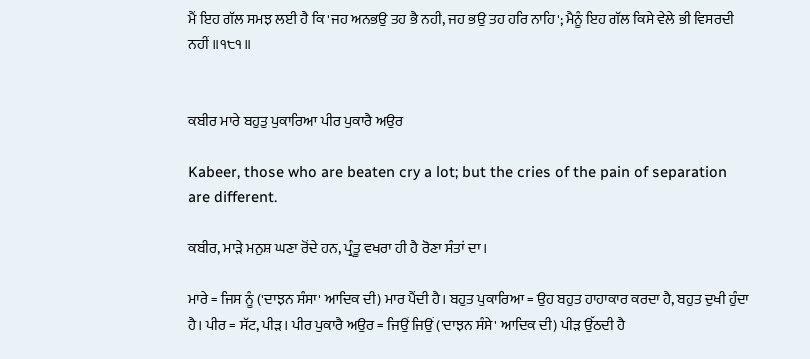ਮੈਂ ਇਹ ਗੱਲ ਸਮਝ ਲਈ ਹੈ ਕਿ 'ਜਹ ਅਨਭਉ ਤਹ ਭੈ ਨਹੀ, ਜਹ ਭਉ ਤਹ ਹਰਿ ਨਾਹਿ'; ਮੈਨੂੰ ਇਹ ਗੱਲ ਕਿਸੇ ਵੇਲੇ ਭੀ ਵਿਸਰਦੀ ਨਹੀਂ ॥੧੮੧॥


ਕਬੀਰ ਮਾਰੇ ਬਹੁਤੁ ਪੁਕਾਰਿਆ ਪੀਰ ਪੁਕਾਰੈ ਅਉਰ

Kabeer, those who are beaten cry a lot; but the cries of the pain of separation are different.

ਕਬੀਰ, ਮਾੜੇ ਮਨੁਸ਼ ਘਣਾ ਰੋਂਦੇ ਹਨ, ਪ੍ਰੰਤੂ ਵਖਰਾ ਹੀ ਹੈ ਰੋਣਾ ਸੰਤਾਂ ਦਾ।

ਮਾਰੇ = ਜਿਸ ਨੂੰ ('ਦਾਝਨ ਸੰਸਾ' ਆਦਿਕ ਦੀ) ਮਾਰ ਪੈਂਦੀ ਹੈ। ਬਹੁਤ ਪੁਕਾਰਿਆ = ਉਹ ਬਹੁਤ ਹਾਹਾਕਾਰ ਕਰਦਾ ਹੈ, ਬਹੁਤ ਦੁਖੀ ਹੁੰਦਾ ਹੈ। ਪੀਰ = ਸੱਟ, ਪੀੜ। ਪੀਰ ਪੁਕਾਰੈ ਅਉਰ = ਜਿਉਂ ਜਿਉਂ ('ਦਾਝਨ ਸੰਸੇ' ਆਦਿਕ ਦੀ) ਪੀੜ ਉੱਠਦੀ ਹੈ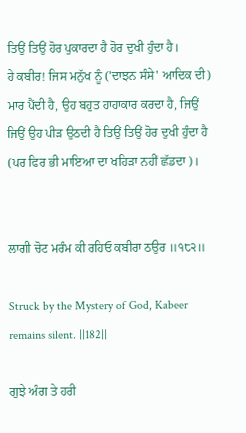ਤਿਉਂ ਤਿਉਂ ਹੋਰ ਪੁਕਾਰਦਾ ਹੈ ਹੋਰ ਦੁਖੀ ਹੁੰਦਾ ਹੈ।
ਹੇ ਕਬੀਰ! ਜਿਸ ਮਨੁੱਖ ਨੂੰ ('ਦਾਝਨ ਸੰਸੇ' ਆਦਿਕ ਦੀ) ਮਾਰ ਪੈਂਦੀ ਹੈ, ਉਹ ਬਹੁਤ ਹਾਹਾਕਾਰ ਕਰਦਾ ਹੈ, ਜਿਉਂ ਜਿਉਂ ਉਹ ਪੀੜ ਉਠਦੀ ਹੈ ਤਿਉਂ ਤਿਉਂ ਹੋਰ ਦੁਖੀ ਹੁੰਦਾ ਹੈ (ਪਰ ਫਿਰ ਭੀ ਮਾਇਆ ਦਾ ਖਹਿੜਾ ਨਹੀਂ ਛੱਡਦਾ)।


ਲਾਗੀ ਚੋਟ ਮਰੰਮ ਕੀ ਰਹਿਓ ਕਬੀਰਾ ਠਉਰ ॥੧੮੨॥

Struck by the Mystery of God, Kabeer remains silent. ||182||

ਗੁਝੇ ਅੰਗ ਤੇ ਹਰੀ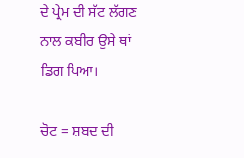ਦੇ ਪ੍ਰੇਮ ਦੀ ਸੱਟ ਲੱਗਣ ਨਾਲ ਕਬੀਰ ਉਸੇ ਥਾਂ ਡਿਗ ਪਿਆ।

ਚੋਟ = ਸ਼ਬਦ ਦੀ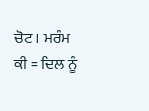ਚੋਟ। ਮਰੰਮ ਕੀ = ਦਿਲ ਨੂੰ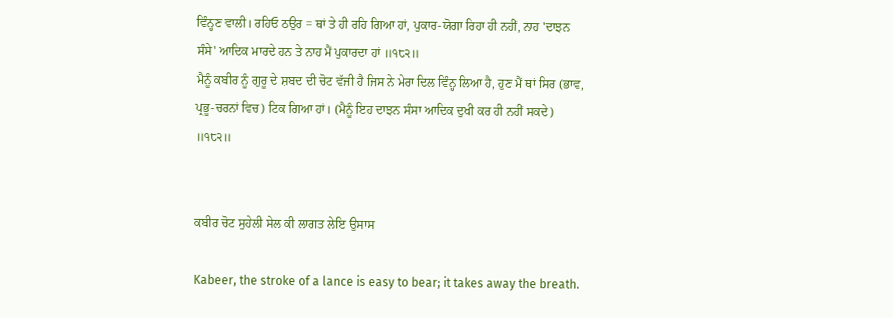ਵਿੰਨ੍ਹਣ ਵਾਲੀ। ਰਹਿਓ ਠਉਰ = ਥਾਂ ਤੇ ਹੀ ਰਹਿ ਗਿਆ ਹਾਂ, ਪੁਕਾਰ-ਯੋਗਾ ਰਿਹਾ ਹੀ ਨਹੀਂ, ਨਾਹ 'ਦਾਝਨ ਸੰਸੇ' ਆਦਿਕ ਮਾਰਦੇ ਹਨ ਤੇ ਨਾਹ ਮੈਂ ਪੁਕਾਰਦਾ ਹਾਂ ॥੧੮੨॥
ਮੈਨੂੰ ਕਬੀਰ ਨੂੰ ਗੁਰੂ ਦੇ ਸ਼ਬਦ ਦੀ ਚੋਟ ਵੱਜੀ ਹੈ ਜਿਸ ਨੇ ਮੇਰਾ ਦਿਲ ਵਿੰਨ੍ਹ ਲਿਆ ਹੈ, ਹੁਣ ਮੈਂ ਥਾਂ ਸਿਰ (ਭਾਵ, ਪ੍ਰਭੂ-ਚਰਨਾਂ ਵਿਚ) ਟਿਕ ਗਿਆ ਹਾਂ। (ਮੈਨੂੰ ਇਹ ਦਾਝਨ ਸੰਸਾ ਆਦਿਕ ਦੁਖੀ ਕਰ ਹੀ ਨਹੀਂ ਸਕਦੇ) ॥੧੮੨॥


ਕਬੀਰ ਚੋਟ ਸੁਹੇਲੀ ਸੇਲ ਕੀ ਲਾਗਤ ਲੇਇ ਉਸਾਸ

Kabeer, the stroke of a lance is easy to bear; it takes away the breath.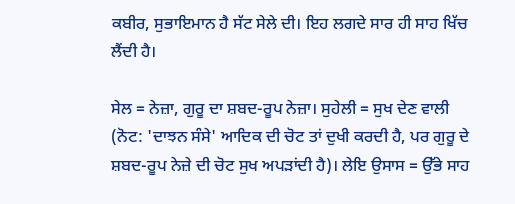ਕਬੀਰ, ਸੁਭਾਇਮਾਨ ਹੈ ਸੱਟ ਸੇਲੇ ਦੀ। ਇਹ ਲਗਦੇ ਸਾਰ ਹੀ ਸਾਹ ਖਿੱਚ ਲੈਂਦੀ ਹੈ।

ਸੇਲ = ਨੇਜ਼ਾ, ਗੁਰੂ ਦਾ ਸ਼ਬਦ-ਰੂਪ ਨੇਜ਼ਾ। ਸੁਹੇਲੀ = ਸੁਖ ਦੇਣ ਵਾਲੀ (ਨੋਟ: 'ਦਾਝਨ ਸੰਸੇ' ਆਦਿਕ ਦੀ ਚੋਟ ਤਾਂ ਦੁਖੀ ਕਰਦੀ ਹੈ, ਪਰ ਗੁਰੂ ਦੇ ਸ਼ਬਦ-ਰੂਪ ਨੇਜ਼ੇ ਦੀ ਚੋਟ ਸੁਖ ਅਪੜਾਂਦੀ ਹੈ)। ਲੇਇ ਉਸਾਸ = ਉੱਭੇ ਸਾਹ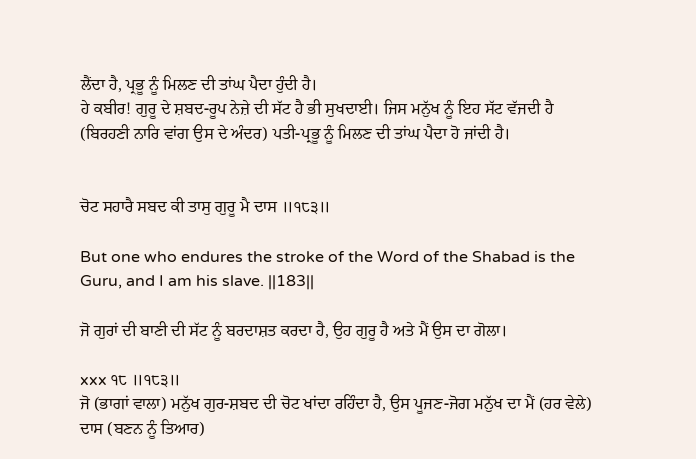ਲੈਂਦਾ ਹੈ, ਪ੍ਰਭੂ ਨੂੰ ਮਿਲਣ ਦੀ ਤਾਂਘ ਪੈਦਾ ਹੁੰਦੀ ਹੈ।
ਹੇ ਕਬੀਰ! ਗੁਰੂ ਦੇ ਸ਼ਬਦ-ਰੂਪ ਨੇਜ਼ੇ ਦੀ ਸੱਟ ਹੈ ਭੀ ਸੁਖਦਾਈ। ਜਿਸ ਮਨੁੱਖ ਨੂੰ ਇਹ ਸੱਟ ਵੱਜਦੀ ਹੈ (ਬਿਰਹਣੀ ਨਾਰਿ ਵਾਂਗ ਉਸ ਦੇ ਅੰਦਰ) ਪਤੀ-ਪ੍ਰਭੂ ਨੂੰ ਮਿਲਣ ਦੀ ਤਾਂਘ ਪੈਦਾ ਹੋ ਜਾਂਦੀ ਹੈ।


ਚੋਟ ਸਹਾਰੈ ਸਬਦ ਕੀ ਤਾਸੁ ਗੁਰੂ ਮੈ ਦਾਸ ॥੧੮੩॥

But one who endures the stroke of the Word of the Shabad is the Guru, and I am his slave. ||183||

ਜੋ ਗੁਰਾਂ ਦੀ ਬਾਣੀ ਦੀ ਸੱਟ ਨੂੰ ਬਰਦਾਸ਼ਤ ਕਰਦਾ ਹੈ, ਉਹ ਗੁਰੂ ਹੈ ਅਤੇ ਮੈਂ ਉਸ ਦਾ ਗੋਲਾ।

xxx ੧੮ ॥੧੮੩॥
ਜੋ (ਭਾਗਾਂ ਵਾਲਾ) ਮਨੁੱਖ ਗੁਰ-ਸ਼ਬਦ ਦੀ ਚੋਟ ਖਾਂਦਾ ਰਹਿੰਦਾ ਹੈ, ਉਸ ਪੂਜਣ-ਜੋਗ ਮਨੁੱਖ ਦਾ ਮੈਂ (ਹਰ ਵੇਲੇ) ਦਾਸ (ਬਣਨ ਨੂੰ ਤਿਆਰ)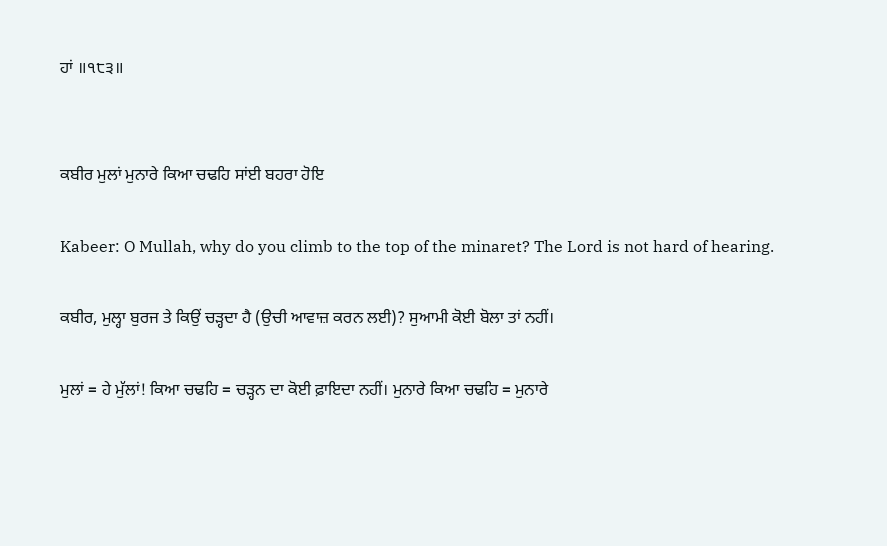ਹਾਂ ॥੧੮੩॥


ਕਬੀਰ ਮੁਲਾਂ ਮੁਨਾਰੇ ਕਿਆ ਚਢਹਿ ਸਾਂਈ ਬਹਰਾ ਹੋਇ

Kabeer: O Mullah, why do you climb to the top of the minaret? The Lord is not hard of hearing.

ਕਬੀਰ, ਮੁਲ੍ਹਾ ਬੁਰਜ ਤੇ ਕਿਉਂ ਚੜ੍ਹਦਾ ਹੈ (ਉਚੀ ਆਵਾਜ਼ ਕਰਨ ਲਈ)? ਸੁਆਮੀ ਕੋਈ ਬੋਲਾ ਤਾਂ ਨਹੀਂ।

ਮੁਲਾਂ = ਹੇ ਮੁੱਲਾਂ! ਕਿਆ ਚਢਹਿ = ਚੜ੍ਹਨ ਦਾ ਕੋਈ ਫ਼ਾਇਦਾ ਨਹੀਂ। ਮੁਨਾਰੇ ਕਿਆ ਚਢਹਿ = ਮੁਨਾਰੇ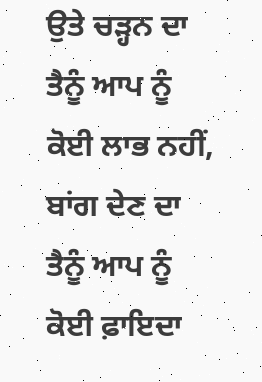ਉਤੇ ਚੜ੍ਹਨ ਦਾ ਤੈਨੂੰ ਆਪ ਨੂੰ ਕੋਈ ਲਾਭ ਨਹੀਂ, ਬਾਂਗ ਦੇਣ ਦਾ ਤੈਨੂੰ ਆਪ ਨੂੰ ਕੋਈ ਫ਼ਾਇਦਾ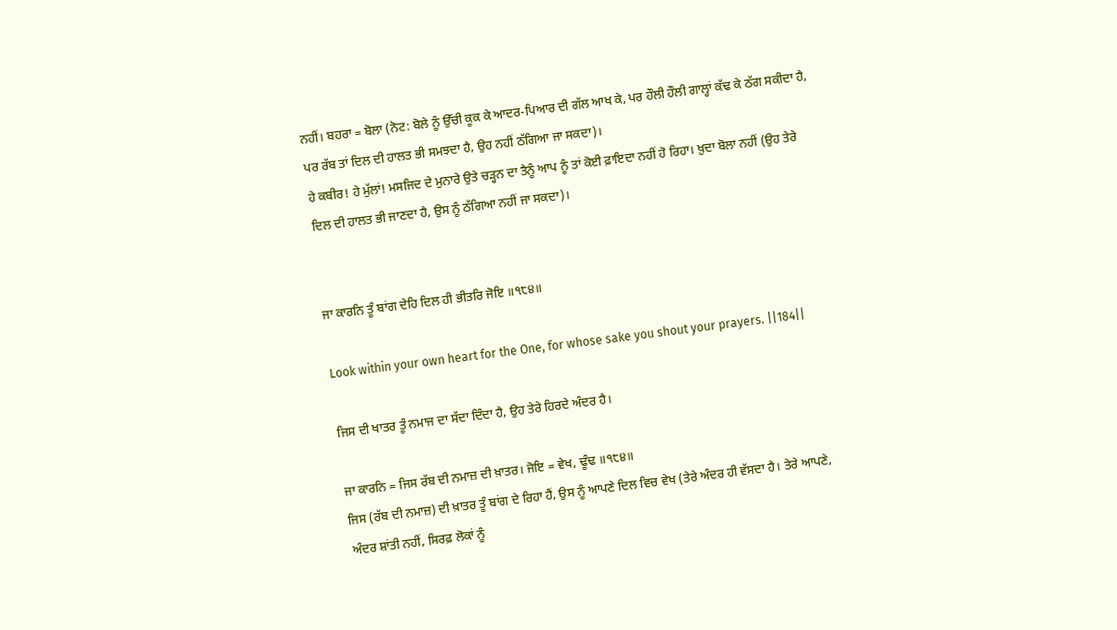ਨਹੀਂ। ਬਹਰਾ = ਬੋਲਾ (ਨੋਟ: ਬੋਲੇ ਨੂੰ ਉੱਚੀ ਕੂਕ ਕੇ ਆਦਰ-ਪਿਆਰ ਦੀ ਗੱਲ ਆਖ ਕੇ, ਪਰ ਹੌਲੀ ਹੌਲੀ ਗਾਲ੍ਹਾਂ ਕੱਢ ਕੇ ਠੱਗ ਸਕੀਦਾ ਹੈ, ਪਰ ਰੱਬ ਤਾਂ ਦਿਲ ਦੀ ਹਾਲਤ ਭੀ ਸਮਝਦਾ ਹੈ, ਉਹ ਨਹੀਂ ਠੱਗਿਆ ਜਾ ਸਕਦਾ)।
ਹੇ ਕਬੀਰ! ਹੇ ਮੁੱਲਾਂ! ਮਸਜਿਦ ਦੇ ਮੁਨਾਰੇ ਉਤੇ ਚੜ੍ਹਨ ਦਾ ਤੈਨੂੰ ਆਪ ਨੂੰ ਤਾਂ ਕੋਈ ਫ਼ਾਇਦਾ ਨਹੀਂ ਹੋ ਰਿਹਾ। ਖ਼ੁਦਾ ਬੋਲਾ ਨਹੀਂ (ਉਹ ਤੇਰੇ ਦਿਲ ਦੀ ਹਾਲਤ ਭੀ ਜਾਣਦਾ ਹੈ, ਉਸ ਨੂੰ ਠੱਗਿਆ ਨਹੀਂ ਜਾ ਸਕਦਾ)।


ਜਾ ਕਾਰਨਿ ਤੂੰ ਬਾਂਗ ਦੇਹਿ ਦਿਲ ਹੀ ਭੀਤਰਿ ਜੋਇ ॥੧੮੪॥

Look within your own heart for the One, for whose sake you shout your prayers. ||184||

ਜਿਸ ਦੀ ਖਾਤਰ ਤੂੰ ਨਮਾਜ ਦਾ ਸੱਦਾ ਦਿੰਦਾ ਹੈ, ਉਹ ਤੇਰੇ ਹਿਰਦੇ ਅੰਦਰ ਹੈ।

ਜਾ ਕਾਰਨਿ = ਜਿਸ ਰੱਬ ਦੀ ਨਮਾਜ਼ ਦੀ ਖ਼ਾਤਰ। ਜੋਇ = ਵੇਖ, ਢੂੰਢ ॥੧੮੪॥
ਜਿਸ (ਰੱਬ ਦੀ ਨਮਾਜ਼) ਦੀ ਖ਼ਾਤਰ ਤੂੰ ਬਾਂਗ ਦੇ ਰਿਹਾ ਹੈਂ, ਉਸ ਨੂੰ ਆਪਣੇ ਦਿਲ ਵਿਚ ਵੇਖ (ਤੇਰੇ ਅੰਦਰ ਹੀ ਵੱਸਦਾ ਹੈ। ਤੇਰੇ ਆਪਣੇ, ਅੰਦਰ ਸ਼ਾਂਤੀ ਨਹੀਂ, ਸਿਰਫ਼ ਲੋਕਾਂ ਨੂੰ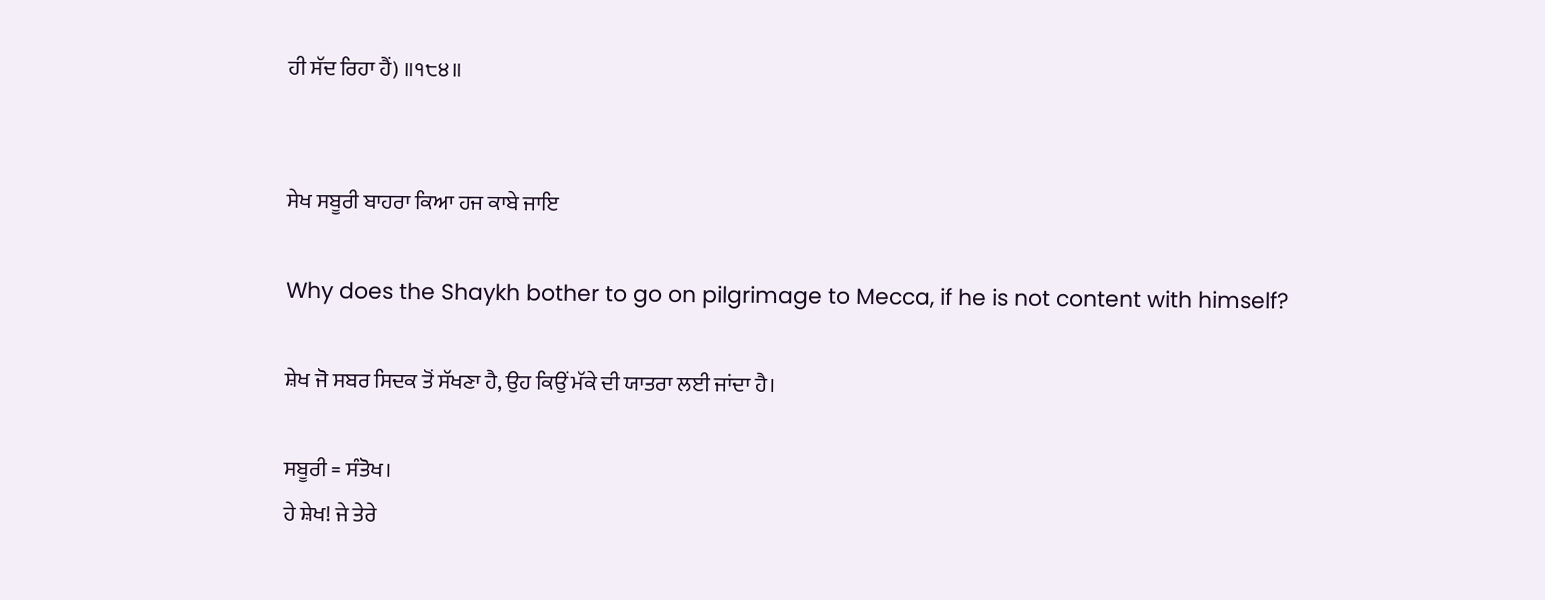ਹੀ ਸੱਦ ਰਿਹਾ ਹੈਂ) ॥੧੮੪॥


ਸੇਖ ਸਬੂਰੀ ਬਾਹਰਾ ਕਿਆ ਹਜ ਕਾਬੇ ਜਾਇ

Why does the Shaykh bother to go on pilgrimage to Mecca, if he is not content with himself?

ਸ਼ੇਖ ਜੋ ਸਬਰ ਸਿਦਕ ਤੋਂ ਸੱਖਣਾ ਹੈ, ਉਹ ਕਿਉਂ ਮੱਕੇ ਦੀ ਯਾਤਰਾ ਲਈ ਜਾਂਦਾ ਹੈ।

ਸਬੂਰੀ = ਸੰਤੋਖ।
ਹੇ ਸ਼ੇਖ! ਜੇ ਤੇਰੇ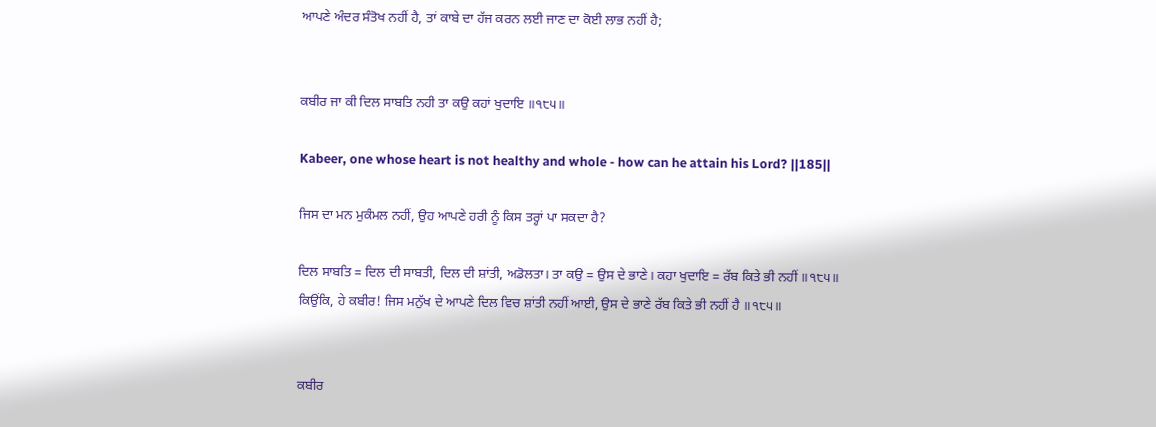ਆਪਣੇ ਅੰਦਰ ਸੰਤੋਖ ਨਹੀਂ ਹੈ, ਤਾਂ ਕਾਬੇ ਦਾ ਹੱਜ ਕਰਨ ਲਈ ਜਾਣ ਦਾ ਕੋਈ ਲਾਭ ਨਹੀਂ ਹੈ;


ਕਬੀਰ ਜਾ ਕੀ ਦਿਲ ਸਾਬਤਿ ਨਹੀ ਤਾ ਕਉ ਕਹਾਂ ਖੁਦਾਇ ॥੧੮੫॥

Kabeer, one whose heart is not healthy and whole - how can he attain his Lord? ||185||

ਜਿਸ ਦਾ ਮਨ ਮੁਕੰਮਲ ਨਹੀਂ, ਉਹ ਆਪਣੇ ਹਰੀ ਨੂੰ ਕਿਸ ਤਰ੍ਹਾਂ ਪਾ ਸਕਦਾ ਹੈ?

ਦਿਲ ਸਾਬਤਿ = ਦਿਲ ਦੀ ਸਾਬਤੀ, ਦਿਲ ਦੀ ਸ਼ਾਂਤੀ, ਅਡੋਲਤਾ। ਤਾ ਕਉ = ਉਸ ਦੇ ਭਾਣੇ। ਕਹਾ ਖੁਦਾਇ = ਰੱਬ ਕਿਤੇ ਭੀ ਨਹੀਂ ॥੧੮੫॥
ਕਿਉਂਕਿ, ਹੇ ਕਬੀਰ! ਜਿਸ ਮਨੁੱਖ ਦੇ ਆਪਣੇ ਦਿਲ ਵਿਚ ਸ਼ਾਂਤੀ ਨਹੀਂ ਆਈ, ਉਸ ਦੇ ਭਾਣੇ ਰੱਬ ਕਿਤੇ ਭੀ ਨਹੀਂ ਹੈ ॥੧੮੫॥


ਕਬੀਰ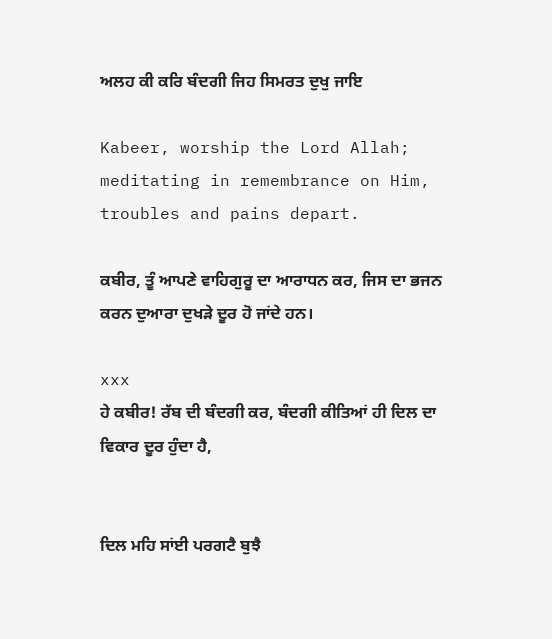ਅਲਹ ਕੀ ਕਰਿ ਬੰਦਗੀ ਜਿਹ ਸਿਮਰਤ ਦੁਖੁ ਜਾਇ

Kabeer, worship the Lord Allah; meditating in remembrance on Him, troubles and pains depart.

ਕਬੀਰ, ਤੂੰ ਆਪਣੇ ਵਾਹਿਗੁਰੂ ਦਾ ਆਰਾਧਨ ਕਰ, ਜਿਸ ਦਾ ਭਜਨ ਕਰਨ ਦੁਆਰਾ ਦੁਖੜੇ ਦੂਰ ਹੋ ਜਾਂਦੇ ਹਨ।

xxx
ਹੇ ਕਬੀਰ! ਰੱਬ ਦੀ ਬੰਦਗੀ ਕਰ, ਬੰਦਗੀ ਕੀਤਿਆਂ ਹੀ ਦਿਲ ਦਾ ਵਿਕਾਰ ਦੂਰ ਹੁੰਦਾ ਹੈ,


ਦਿਲ ਮਹਿ ਸਾਂਈ ਪਰਗਟੈ ਬੁਝੈ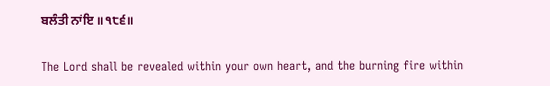ਬਲੰਤੀ ਨਾਂਇ ॥੧੮੬॥

The Lord shall be revealed within your own heart, and the burning fire within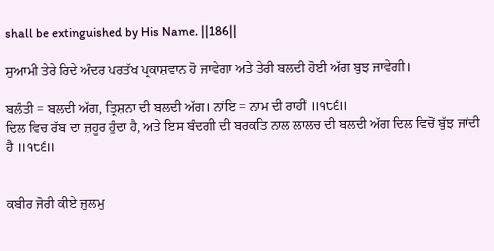shall be extinguished by His Name. ||186||

ਸੁਆਮੀ ਤੇਰੇ ਰਿਦੇ ਅੰਦਰ ਪਰਤੱਖ ਪ੍ਰਕਾਸ਼ਵਾਨ ਹੋ ਜਾਵੇਗਾ ਅਤੇ ਤੇਰੀ ਬਲਦੀ ਹੋਈ ਅੱਗ ਬੁਝ ਜਾਵੇਗੀ।

ਬਲੰਤੀ = ਬਲਦੀ ਅੱਗ, ਤ੍ਰਿਸ਼ਨਾ ਦੀ ਬਲਦੀ ਅੱਗ। ਨਾਂਇ = ਨਾਮ ਦੀ ਰਾਹੀਂ ॥੧੮੬॥
ਦਿਲ ਵਿਚ ਰੱਬ ਦਾ ਜ਼ਹੂਰ ਹੁੰਦਾ ਹੈ, ਅਤੇ ਇਸ ਬੰਦਗੀ ਦੀ ਬਰਕਤਿ ਨਾਲ ਲਾਲਚ ਦੀ ਬਲਦੀ ਅੱਗ ਦਿਲ ਵਿਚੋਂ ਬੁੱਝ ਜਾਂਦੀ ਹੈ ॥੧੮੬॥


ਕਬੀਰ ਜੋਰੀ ਕੀਏ ਜੁਲਮੁ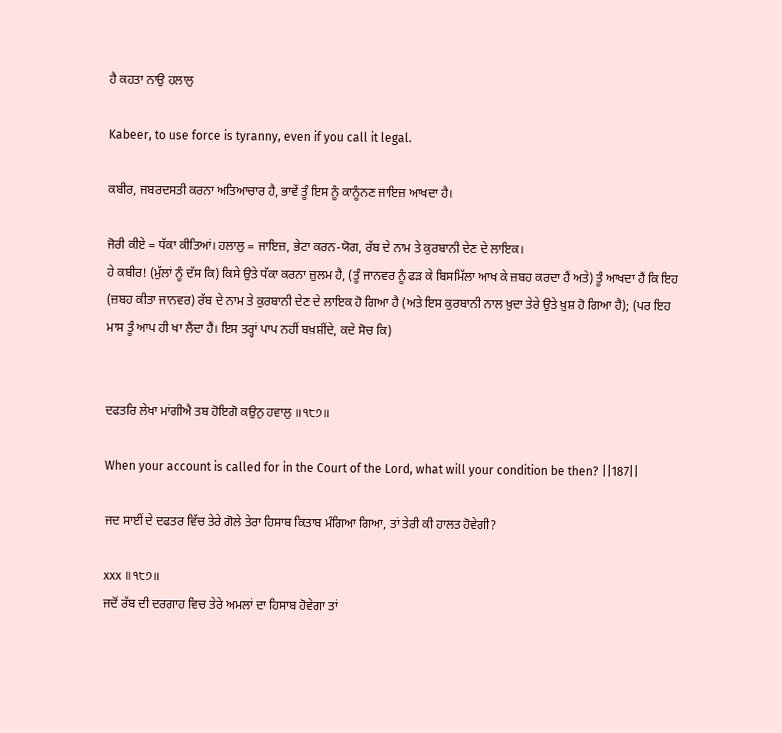ਹੈ ਕਹਤਾ ਨਾਉ ਹਲਾਲੁ

Kabeer, to use force is tyranny, even if you call it legal.

ਕਬੀਰ, ਜਬਰਦਸਤੀ ਕਰਨਾ ਅਤਿਆਚਾਰ ਹੈ, ਭਾਵੇਂ ਤੂੰ ਇਸ ਨੂੰ ਕਾਨੂੰਨਣ ਜਾਇਜ਼ ਆਖਦਾ ਹੈ।

ਜੋਰੀ ਕੀਏ = ਧੱਕਾ ਕੀਤਿਆਂ। ਹਲਾਲੁ = ਜਾਇਜ਼, ਭੇਟਾ ਕਰਨ-ਯੋਗ, ਰੱਬ ਦੇ ਨਾਮ ਤੇ ਕੁਰਬਾਨੀ ਦੇਣ ਦੇ ਲਾਇਕ।
ਹੇ ਕਬੀਰ! (ਮੁੱਲਾਂ ਨੂੰ ਦੱਸ ਕਿ) ਕਿਸੇ ਉਤੇ ਧੱਕਾ ਕਰਨਾ ਜ਼ੁਲਮ ਹੈ, (ਤੂੰ ਜਾਨਵਰ ਨੂੰ ਫੜ ਕੇ ਬਿਸਮਿੱਲਾ ਆਖ ਕੇ ਜ਼ਬਹ ਕਰਦਾ ਹੈਂ ਅਤੇ) ਤੂੰ ਆਖਦਾ ਹੈਂ ਕਿ ਇਹ (ਜ਼ਬਹ ਕੀਤਾ ਜਾਨਵਰ) ਰੱਬ ਦੇ ਨਾਮ ਤੇ ਕੁਰਬਾਨੀ ਦੇਣ ਦੇ ਲਾਇਕ ਹੋ ਗਿਆ ਹੈ (ਅਤੇ ਇਸ ਕੁਰਬਾਨੀ ਨਾਲ ਖ਼ੁਦਾ ਤੇਰੇ ਉਤੇ ਖ਼ੁਸ਼ ਹੋ ਗਿਆ ਹੈ); (ਪਰ ਇਹ ਮਾਸ ਤੂੰ ਆਪ ਹੀ ਖਾ ਲੈਂਦਾ ਹੈਂ। ਇਸ ਤਰ੍ਹਾਂ ਪਾਪ ਨਹੀਂ ਬਖ਼ਸ਼ੀਂਦੇ, ਕਦੇ ਸੋਚ ਕਿ)


ਦਫਤਰਿ ਲੇਖਾ ਮਾਂਗੀਐ ਤਬ ਹੋਇਗੋ ਕਉਨੁ ਹਵਾਲੁ ॥੧੮੭॥

When your account is called for in the Court of the Lord, what will your condition be then? ||187||

ਜਦ ਸਾਈਂ ਦੇ ਦਫਤਰ ਵਿੱਚ ਤੇਰੇ ਗੋਲੇ ਤੇਰਾ ਹਿਸਾਬ ਕਿਤਾਬ ਮੰਗਿਆ ਗਿਆ, ਤਾਂ ਤੇਰੀ ਕੀ ਹਾਲਤ ਹੋਵੇਗੀ?

xxx ॥੧੮੭॥
ਜਦੋਂ ਰੱਬ ਦੀ ਦਰਗਾਹ ਵਿਚ ਤੇਰੇ ਅਮਲਾਂ ਦਾ ਹਿਸਾਬ ਹੋਵੇਗਾ ਤਾਂ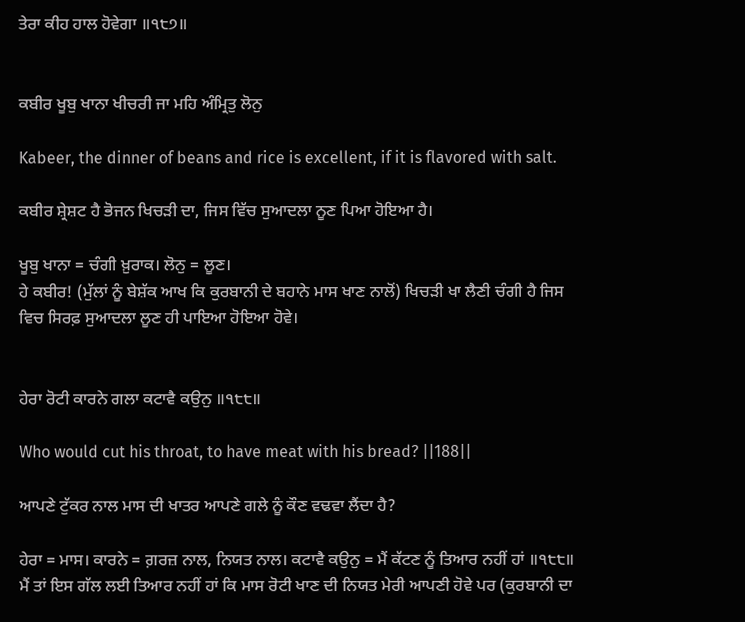ਤੇਰਾ ਕੀਹ ਹਾਲ ਹੋਵੇਗਾ ॥੧੮੭॥


ਕਬੀਰ ਖੂਬੁ ਖਾਨਾ ਖੀਚਰੀ ਜਾ ਮਹਿ ਅੰਮ੍ਰਿਤੁ ਲੋਨੁ

Kabeer, the dinner of beans and rice is excellent, if it is flavored with salt.

ਕਬੀਰ ਸ਼੍ਰੇਸ਼ਟ ਹੈ ਭੋਜਨ ਖਿਚੜੀ ਦਾ, ਜਿਸ ਵਿੱਚ ਸੁਆਦਲਾ ਨੂਣ ਪਿਆ ਹੋਇਆ ਹੈ।

ਖੂਬੁ ਖਾਨਾ = ਚੰਗੀ ਖ਼ੁਰਾਕ। ਲੋਨੁ = ਲੂਣ।
ਹੇ ਕਬੀਰ! (ਮੁੱਲਾਂ ਨੂੰ ਬੇਸ਼ੱਕ ਆਖ ਕਿ ਕੁਰਬਾਨੀ ਦੇ ਬਹਾਨੇ ਮਾਸ ਖਾਣ ਨਾਲੋਂ) ਖਿਚੜੀ ਖਾ ਲੈਣੀ ਚੰਗੀ ਹੈ ਜਿਸ ਵਿਚ ਸਿਰਫ਼ ਸੁਆਦਲਾ ਲੂਣ ਹੀ ਪਾਇਆ ਹੋਇਆ ਹੋਵੇ।


ਹੇਰਾ ਰੋਟੀ ਕਾਰਨੇ ਗਲਾ ਕਟਾਵੈ ਕਉਨੁ ॥੧੮੮॥

Who would cut his throat, to have meat with his bread? ||188||

ਆਪਣੇ ਟੁੱਕਰ ਨਾਲ ਮਾਸ ਦੀ ਖਾਤਰ ਆਪਣੇ ਗਲੇ ਨੂੰ ਕੌਣ ਵਢਵਾ ਲੈਂਦਾ ਹੈ?

ਹੇਰਾ = ਮਾਸ। ਕਾਰਨੇ = ਗ਼ਰਜ਼ ਨਾਲ, ਨਿਯਤ ਨਾਲ। ਕਟਾਵੈ ਕਉਨੁ = ਮੈਂ ਕੱਟਣ ਨੂੰ ਤਿਆਰ ਨਹੀਂ ਹਾਂ ॥੧੮੮॥
ਮੈਂ ਤਾਂ ਇਸ ਗੱਲ ਲਈ ਤਿਆਰ ਨਹੀਂ ਹਾਂ ਕਿ ਮਾਸ ਰੋਟੀ ਖਾਣ ਦੀ ਨਿਯਤ ਮੇਰੀ ਆਪਣੀ ਹੋਵੇ ਪਰ (ਕੁਰਬਾਨੀ ਦਾ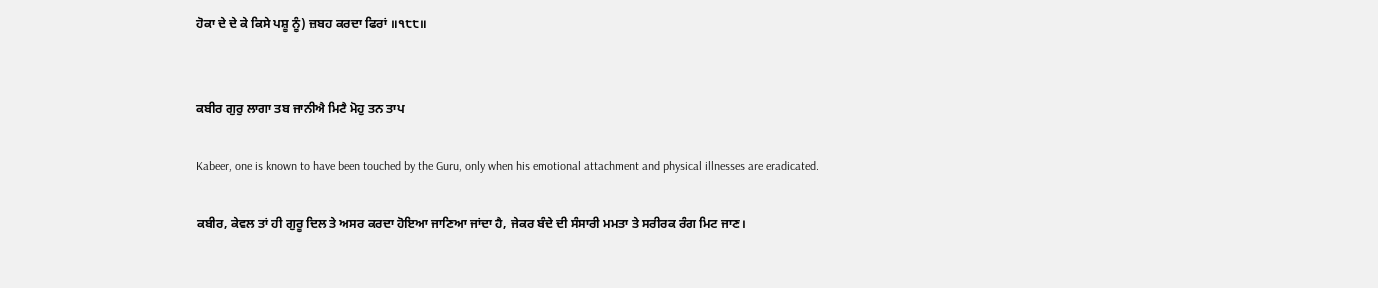ਹੋਕਾ ਦੇ ਦੇ ਕੇ ਕਿਸੇ ਪਸ਼ੂ ਨੂੰ) ਜ਼ਬਹ ਕਰਦਾ ਫਿਰਾਂ ॥੧੮੮॥


ਕਬੀਰ ਗੁਰੁ ਲਾਗਾ ਤਬ ਜਾਨੀਐ ਮਿਟੈ ਮੋਹੁ ਤਨ ਤਾਪ

Kabeer, one is known to have been touched by the Guru, only when his emotional attachment and physical illnesses are eradicated.

ਕਬੀਰ, ਕੇਵਲ ਤਾਂ ਹੀ ਗੁਰੂ ਦਿਲ ਤੇ ਅਸਰ ਕਰਦਾ ਹੋਇਆ ਜਾਣਿਆ ਜਾਂਦਾ ਹੈ, ਜੇਕਰ ਬੰਦੇ ਦੀ ਸੰਸਾਰੀ ਮਮਤਾ ਤੇ ਸਰੀਰਕ ਰੰਗ ਮਿਟ ਜਾਣ।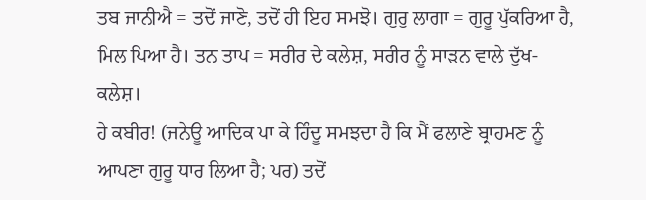ਤਬ ਜਾਨੀਐ = ਤਦੋਂ ਜਾਣੋ, ਤਦੋਂ ਹੀ ਇਹ ਸਮਝੋ। ਗੁਰੁ ਲਾਗਾ = ਗੁਰੂ ਪੁੱਕਰਿਆ ਹੈ, ਮਿਲ ਪਿਆ ਹੈ। ਤਨ ਤਾਪ = ਸਰੀਰ ਦੇ ਕਲੇਸ਼, ਸਰੀਰ ਨੂੰ ਸਾੜਨ ਵਾਲੇ ਦੁੱਖ-ਕਲੇਸ਼।
ਹੇ ਕਬੀਰ! (ਜਨੇਊ ਆਦਿਕ ਪਾ ਕੇ ਹਿੰਦੂ ਸਮਝਦਾ ਹੈ ਕਿ ਮੈਂ ਫਲਾਣੇ ਬ੍ਰਾਹਮਣ ਨੂੰ ਆਪਣਾ ਗੁਰੂ ਧਾਰ ਲਿਆ ਹੈ; ਪਰ) ਤਦੋਂ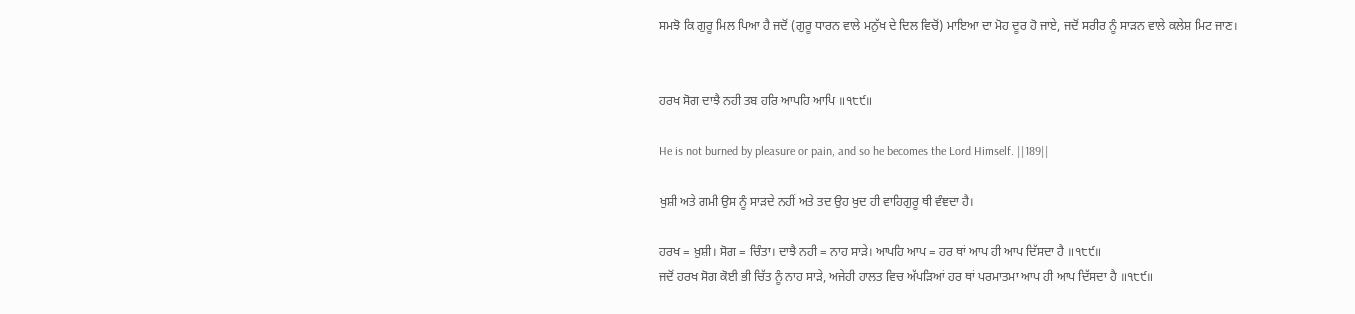ਸਮਝੋ ਕਿ ਗੁਰੂ ਮਿਲ ਪਿਆ ਹੈ ਜਦੋਂ (ਗੁਰੂ ਧਾਰਨ ਵਾਲੇ ਮਨੁੱਖ ਦੇ ਦਿਲ ਵਿਚੋਂ) ਮਾਇਆ ਦਾ ਮੋਹ ਦੂਰ ਹੋ ਜਾਏ, ਜਦੋਂ ਸਰੀਰ ਨੂੰ ਸਾੜਨ ਵਾਲੇ ਕਲੇਸ਼ ਮਿਟ ਜਾਣ।


ਹਰਖ ਸੋਗ ਦਾਝੈ ਨਹੀ ਤਬ ਹਰਿ ਆਪਹਿ ਆਪਿ ॥੧੮੯॥

He is not burned by pleasure or pain, and so he becomes the Lord Himself. ||189||

ਖੁਸ਼ੀ ਅਤੇ ਗਮੀ ਉਸ ਨੂੰ ਸਾੜਦੇ ਨਹੀਂ ਅਤੇ ਤਦ ਉਹ ਖੁਦ ਹੀ ਵਾਹਿਗੁਰੂ ਥੀ ਵੰਞਦਾ ਹੈ।

ਹਰਖ = ਖ਼ੁਸ਼ੀ। ਸੋਗ = ਚਿੰਤਾ। ਦਾਝੈ ਨਹੀ = ਨਾਹ ਸਾੜੇ। ਆਪਹਿ ਆਪ = ਹਰ ਥਾਂ ਆਪ ਹੀ ਆਪ ਦਿੱਸਦਾ ਹੈ ॥੧੮੯॥
ਜਦੋਂ ਹਰਖ ਸੋਗ ਕੋਈ ਭੀ ਚਿੱਤ ਨੂੰ ਨਾਹ ਸਾੜੇ, ਅਜੇਹੀ ਹਾਲਤ ਵਿਚ ਅੱਪੜਿਆਂ ਹਰ ਥਾਂ ਪਰਮਾਤਮਾ ਆਪ ਹੀ ਆਪ ਦਿੱਸਦਾ ਹੈ ॥੧੮੯॥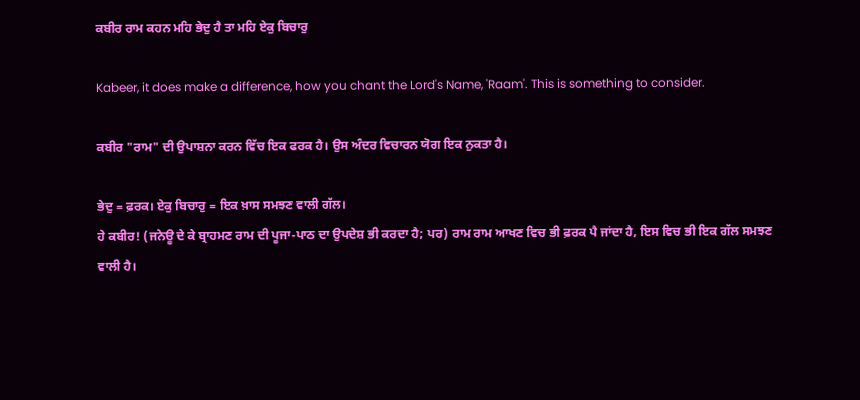ਕਬੀਰ ਰਾਮ ਕਹਨ ਮਹਿ ਭੇਦੁ ਹੈ ਤਾ ਮਹਿ ਏਕੁ ਬਿਚਾਰੁ

Kabeer, it does make a difference, how you chant the Lord's Name, 'Raam'. This is something to consider.

ਕਬੀਰ "ਰਾਮ" ਦੀ ਉਪਾਸ਼ਨਾ ਕਰਨ ਵਿੱਚ ਇਕ ਫਰਕ ਹੈ। ਉਸ ਅੰਦਰ ਵਿਚਾਰਨ ਯੋਗ ਇਕ ਨੁਕਤਾ ਹੈ।

ਭੇਦੁ = ਫ਼ਰਕ। ਏਕੁ ਬਿਚਾਰੁ = ਇਕ ਖ਼ਾਸ ਸਮਝਣ ਵਾਲੀ ਗੱਲ।
ਹੇ ਕਬੀਰ! (ਜਨੇਊ ਦੇ ਕੇ ਬ੍ਰਾਹਮਣ ਰਾਮ ਦੀ ਪੂਜਾ-ਪਾਠ ਦਾ ਉਪਦੇਸ਼ ਭੀ ਕਰਦਾ ਹੈ; ਪਰ) ਰਾਮ ਰਾਮ ਆਖਣ ਵਿਚ ਭੀ ਫ਼ਰਕ ਪੈ ਜਾਂਦਾ ਹੈ, ਇਸ ਵਿਚ ਭੀ ਇਕ ਗੱਲ ਸਮਝਣ ਵਾਲੀ ਹੈ।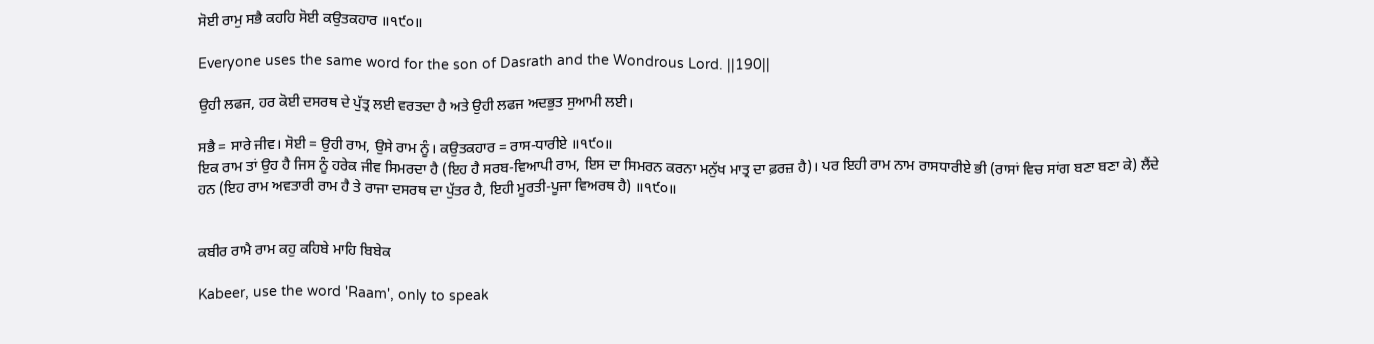ਸੋਈ ਰਾਮੁ ਸਭੈ ਕਹਹਿ ਸੋਈ ਕਉਤਕਹਾਰ ॥੧੯੦॥

Everyone uses the same word for the son of Dasrath and the Wondrous Lord. ||190||

ਉਹੀ ਲਫਜ, ਹਰ ਕੋਈ ਦਸਰਥ ਦੇ ਪੁੱਤ੍ਰ ਲਈ ਵਰਤਦਾ ਹੈ ਅਤੇ ਉਹੀ ਲਫਜ ਅਦਭੁਤ ਸੁਆਮੀ ਲਈ।

ਸਭੈ = ਸਾਰੇ ਜੀਵ। ਸੋਈ = ਉਹੀ ਰਾਮ, ਉਸੇ ਰਾਮ ਨੂੰ। ਕਉਤਕਹਾਰ = ਰਾਸ-ਧਾਰੀਏ ॥੧੯੦॥
ਇਕ ਰਾਮ ਤਾਂ ਉਹ ਹੈ ਜਿਸ ਨੂੰ ਹਰੇਕ ਜੀਵ ਸਿਮਰਦਾ ਹੈ (ਇਹ ਹੈ ਸਰਬ-ਵਿਆਪੀ ਰਾਮ, ਇਸ ਦਾ ਸਿਮਰਨ ਕਰਨਾ ਮਨੁੱਖ ਮਾਤ੍ਰ ਦਾ ਫ਼ਰਜ਼ ਹੈ)। ਪਰ ਇਹੀ ਰਾਮ ਨਾਮ ਰਾਸਧਾਰੀਏ ਭੀ (ਰਾਸਾਂ ਵਿਚ ਸਾਂਗ ਬਣਾ ਬਣਾ ਕੇ) ਲੈਂਦੇ ਹਨ (ਇਹ ਰਾਮ ਅਵਤਾਰੀ ਰਾਮ ਹੈ ਤੇ ਰਾਜਾ ਦਸਰਥ ਦਾ ਪੁੱਤਰ ਹੈ, ਇਹੀ ਮੂਰਤੀ-ਪੂਜਾ ਵਿਅਰਥ ਹੈ) ॥੧੯੦॥


ਕਬੀਰ ਰਾਮੈ ਰਾਮ ਕਹੁ ਕਹਿਬੇ ਮਾਹਿ ਬਿਬੇਕ

Kabeer, use the word 'Raam', only to speak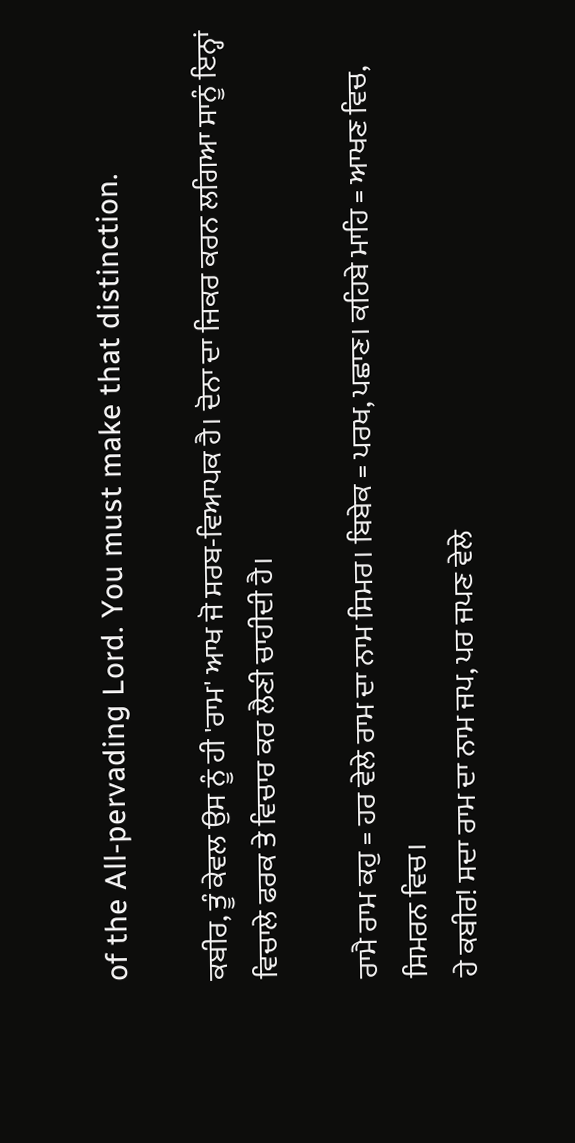of the All-pervading Lord. You must make that distinction.

ਕਬੀਰ, ਤੂੰ ਕੇਵਲ ਉਸ ਨੂੰ ਹੀ 'ਰਾਮ' ਆਖ ਜੋ ਸਰਬ-ਵਿਆਪਕ ਹੈ। ਦੋਨਾ ਦਾ ਜਿਕਰ ਕਰਨ ਲਗਿਆ ਸਾਨੂੰ ਇਨ੍ਹਾਂ ਵਿਚਾਲੇ ਫਰਕ ਤੇ ਵਿਚਾਰ ਕਰ ਲੈਣੀ ਚਾਹੀਦੀ ਹੈ।

ਰਾਮੈ ਰਾਮ ਕਹੁ = ਹਰ ਵੇਲੇ ਰਾਮ ਦਾ ਨਾਮ ਸਿਮਰ। ਬਿਬੇਕ = ਪਰਖ, ਪਛਾਣ। ਕਹਿਬੇ ਮਾਹਿ = ਆਖਣ ਵਿਚ, ਸਿਮਰਨ ਵਿਚ।
ਹੇ ਕਬੀਰ! ਸਦਾ ਰਾਮ ਦਾ ਨਾਮ ਜਪ, ਪਰ ਜਪਣ ਵੇਲੇ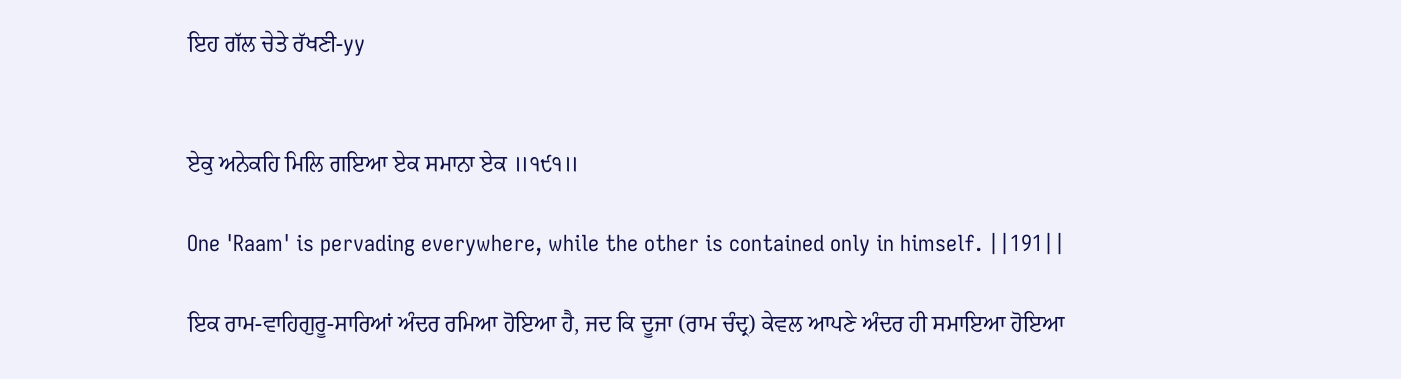ਇਹ ਗੱਲ ਚੇਤੇ ਰੱਖਣੀ-yy


ਏਕੁ ਅਨੇਕਹਿ ਮਿਲਿ ਗਇਆ ਏਕ ਸਮਾਨਾ ਏਕ ॥੧੯੧॥

One 'Raam' is pervading everywhere, while the other is contained only in himself. ||191||

ਇਕ ਰਾਮ-ਵਾਹਿਗੁਰੂ-ਸਾਰਿਆਂ ਅੰਦਰ ਰਮਿਆ ਹੋਇਆ ਹੈ, ਜਦ ਕਿ ਦੂਜਾ (ਰਾਮ ਚੰਦ੍ਰ) ਕੇਵਲ ਆਪਣੇ ਅੰਦਰ ਹੀ ਸਮਾਇਆ ਹੋਇਆ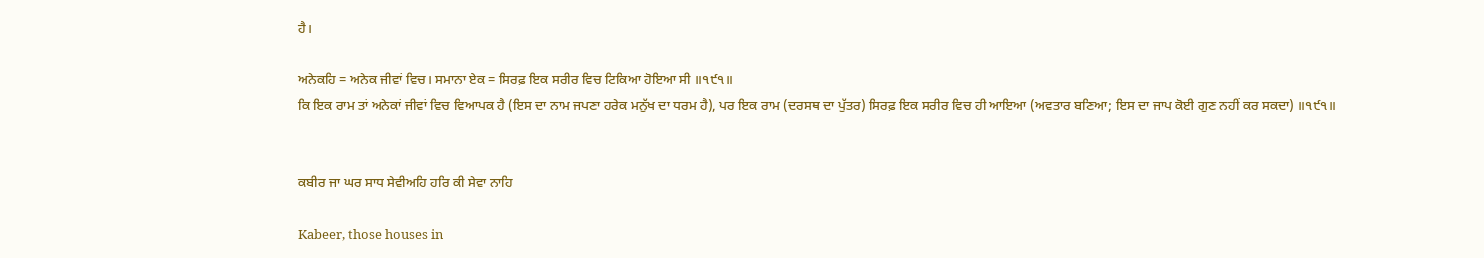ਹੈ।

ਅਨੇਕਹਿ = ਅਨੇਕ ਜੀਵਾਂ ਵਿਚ। ਸਮਾਨਾ ਏਕ = ਸਿਰਫ਼ ਇਕ ਸਰੀਰ ਵਿਚ ਟਿਕਿਆ ਹੋਇਆ ਸੀ ॥੧੯੧॥
ਕਿ ਇਕ ਰਾਮ ਤਾਂ ਅਨੇਕਾਂ ਜੀਵਾਂ ਵਿਚ ਵਿਆਪਕ ਹੈ (ਇਸ ਦਾ ਨਾਮ ਜਪਣਾ ਹਰੇਕ ਮਨੁੱਖ ਦਾ ਧਰਮ ਹੈ), ਪਰ ਇਕ ਰਾਮ (ਦਰਸਥ ਦਾ ਪੁੱਤਰ) ਸਿਰਫ਼ ਇਕ ਸਰੀਰ ਵਿਚ ਹੀ ਆਇਆ (ਅਵਤਾਰ ਬਣਿਆ; ਇਸ ਦਾ ਜਾਪ ਕੋਈ ਗੁਣ ਨਹੀਂ ਕਰ ਸਕਦਾ) ॥੧੯੧॥


ਕਬੀਰ ਜਾ ਘਰ ਸਾਧ ਸੇਵੀਅਹਿ ਹਰਿ ਕੀ ਸੇਵਾ ਨਾਹਿ

Kabeer, those houses in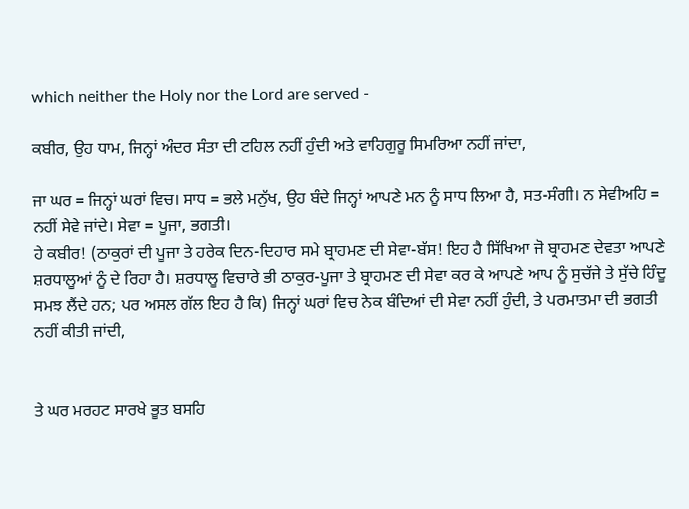which neither the Holy nor the Lord are served -

ਕਬੀਰ, ਉਹ ਧਾਮ, ਜਿਨ੍ਹਾਂ ਅੰਦਰ ਸੰਤਾ ਦੀ ਟਹਿਲ ਨਹੀਂ ਹੁੰਦੀ ਅਤੇ ਵਾਹਿਗੁਰੂ ਸਿਮਰਿਆ ਨਹੀਂ ਜਾਂਦਾ,

ਜਾ ਘਰ = ਜਿਨ੍ਹਾਂ ਘਰਾਂ ਵਿਚ। ਸਾਧ = ਭਲੇ ਮਨੁੱਖ, ਉਹ ਬੰਦੇ ਜਿਨ੍ਹਾਂ ਆਪਣੇ ਮਨ ਨੂੰ ਸਾਧ ਲਿਆ ਹੈ, ਸਤ-ਸੰਗੀ। ਨ ਸੇਵੀਅਹਿ = ਨਹੀਂ ਸੇਵੇ ਜਾਂਦੇ। ਸੇਵਾ = ਪੂਜਾ, ਭਗਤੀ।
ਹੇ ਕਬੀਰ! (ਠਾਕੁਰਾਂ ਦੀ ਪੂਜਾ ਤੇ ਹਰੇਕ ਦਿਨ-ਦਿਹਾਰ ਸਮੇ ਬ੍ਰਾਹਮਣ ਦੀ ਸੇਵਾ-ਬੱਸ! ਇਹ ਹੈ ਸਿੱਖਿਆ ਜੋ ਬ੍ਰਾਹਮਣ ਦੇਵਤਾ ਆਪਣੇ ਸ਼ਰਧਾਲੂਆਂ ਨੂੰ ਦੇ ਰਿਹਾ ਹੈ। ਸ਼ਰਧਾਲੂ ਵਿਚਾਰੇ ਭੀ ਠਾਕੁਰ-ਪੂਜਾ ਤੇ ਬ੍ਰਾਹਮਣ ਦੀ ਸੇਵਾ ਕਰ ਕੇ ਆਪਣੇ ਆਪ ਨੂੰ ਸੁਚੱਜੇ ਤੇ ਸੁੱਚੇ ਹਿੰਦੂ ਸਮਝ ਲੈਂਦੇ ਹਨ; ਪਰ ਅਸਲ ਗੱਲ ਇਹ ਹੈ ਕਿ) ਜਿਨ੍ਹਾਂ ਘਰਾਂ ਵਿਚ ਨੇਕ ਬੰਦਿਆਂ ਦੀ ਸੇਵਾ ਨਹੀਂ ਹੁੰਦੀ, ਤੇ ਪਰਮਾਤਮਾ ਦੀ ਭਗਤੀ ਨਹੀਂ ਕੀਤੀ ਜਾਂਦੀ,


ਤੇ ਘਰ ਮਰਹਟ ਸਾਰਖੇ ਭੂਤ ਬਸਹਿ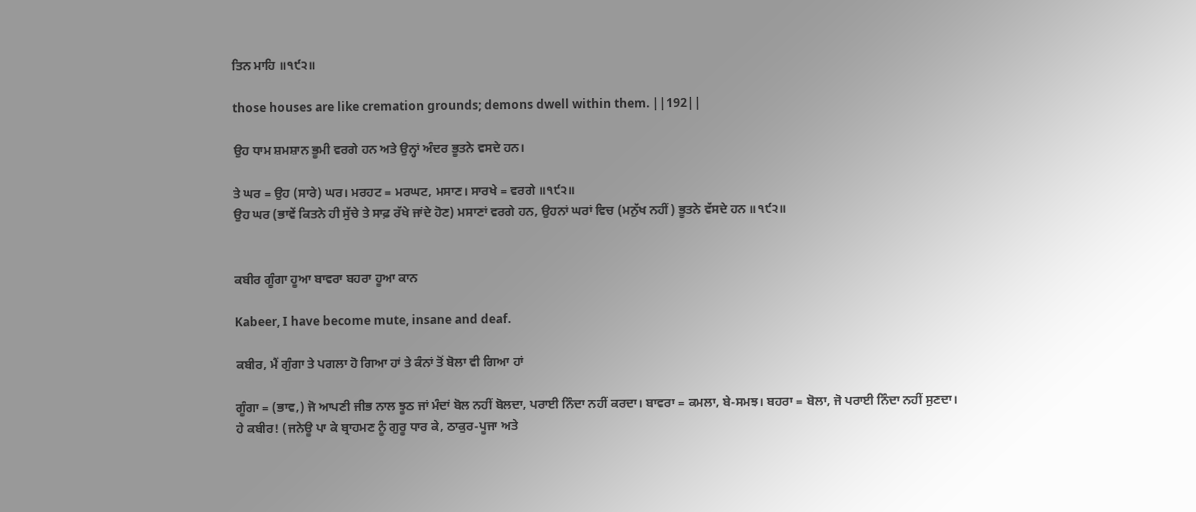ਤਿਨ ਮਾਹਿ ॥੧੯੨॥

those houses are like cremation grounds; demons dwell within them. ||192||

ਉਹ ਧਾਮ ਸ਼ਮਸ਼ਾਨ ਭੂਮੀ ਵਰਗੇ ਹਨ ਅਤੇ ਉਨ੍ਹਾਂ ਅੰਦਰ ਭੂਤਨੇ ਵਸਦੇ ਹਨ।

ਤੇ ਘਰ = ਉਹ (ਸਾਰੇ) ਘਰ। ਮਰਹਟ = ਮਰਘਟ, ਮਸਾਣ। ਸਾਰਖੇ = ਵਰਗੇ ॥੧੯੨॥
ਉਹ ਘਰ (ਭਾਵੇਂ ਕਿਤਨੇ ਹੀ ਸੁੱਚੇ ਤੇ ਸਾਫ਼ ਰੱਖੇ ਜਾਂਦੇ ਹੋਣ) ਮਸਾਣਾਂ ਵਰਗੇ ਹਨ, ਉਹਨਾਂ ਘਰਾਂ ਵਿਚ (ਮਨੁੱਖ ਨਹੀਂ) ਭੂਤਨੇ ਵੱਸਦੇ ਹਨ ॥੧੯੨॥


ਕਬੀਰ ਗੂੰਗਾ ਹੂਆ ਬਾਵਰਾ ਬਹਰਾ ਹੂਆ ਕਾਨ

Kabeer, I have become mute, insane and deaf.

ਕਬੀਰ, ਮੈਂ ਗੁੰਗਾ ਤੇ ਪਗਲਾ ਹੋ ਗਿਆ ਹਾਂ ਤੇ ਕੰਨਾਂ ਤੋਂ ਬੋਲਾ ਵੀ ਗਿਆ ਹਾਂ

ਗੂੰਗਾ = (ਭਾਵ,) ਜੋ ਆਪਣੀ ਜੀਭ ਨਾਲ ਝੂਠ ਜਾਂ ਮੰਦਾਂ ਬੋਲ ਨਹੀਂ ਬੋਲਦਾ, ਪਰਾਈ ਨਿੰਦਾ ਨਹੀਂ ਕਰਦਾ। ਬਾਵਰਾ = ਕਮਲਾ, ਬੇ-ਸਮਝ। ਬਹਰਾ = ਬੋਲਾ, ਜੋ ਪਰਾਈ ਨਿੰਦਾ ਨਹੀਂ ਸੁਣਦਾ।
ਹੇ ਕਬੀਰ! (ਜਨੇਊ ਪਾ ਕੇ ਬ੍ਰਾਹਮਣ ਨੂੰ ਗੁਰੂ ਧਾਰ ਕੇ, ਠਾਕੁਰ-ਪੂਜਾ ਅਤੇ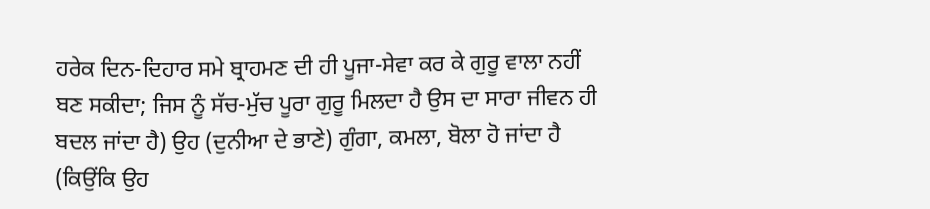ਹਰੇਕ ਦਿਨ-ਦਿਹਾਰ ਸਮੇ ਬ੍ਰਾਹਮਣ ਦੀ ਹੀ ਪੂਜਾ-ਸੇਵਾ ਕਰ ਕੇ ਗੁਰੂ ਵਾਲਾ ਨਹੀਂ ਬਣ ਸਕੀਦਾ; ਜਿਸ ਨੂੰ ਸੱਚ-ਮੁੱਚ ਪੂਰਾ ਗੁਰੂ ਮਿਲਦਾ ਹੈ ਉਸ ਦਾ ਸਾਰਾ ਜੀਵਨ ਹੀ ਬਦਲ ਜਾਂਦਾ ਹੈ) ਉਹ (ਦੁਨੀਆ ਦੇ ਭਾਣੇ) ਗੁੰਗਾ, ਕਮਲਾ, ਬੋਲਾ ਹੋ ਜਾਂਦਾ ਹੈ (ਕਿਉਂਕਿ ਉਹ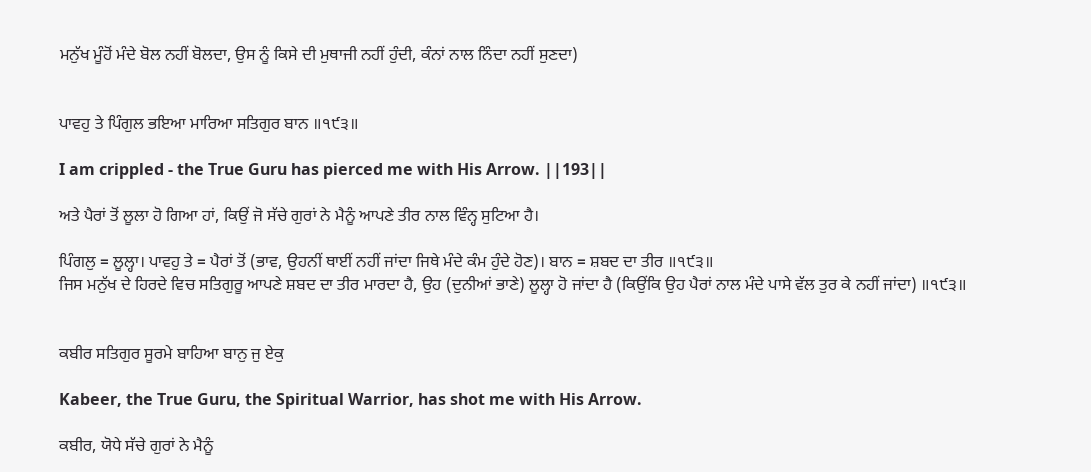ਮਨੁੱਖ ਮੂੰਹੋਂ ਮੰਦੇ ਬੋਲ ਨਹੀਂ ਬੋਲਦਾ, ਉਸ ਨੂੰ ਕਿਸੇ ਦੀ ਮੁਥਾਜੀ ਨਹੀਂ ਹੁੰਦੀ, ਕੰਨਾਂ ਨਾਲ ਨਿੰਦਾ ਨਹੀਂ ਸੁਣਦਾ)


ਪਾਵਹੁ ਤੇ ਪਿੰਗੁਲ ਭਇਆ ਮਾਰਿਆ ਸਤਿਗੁਰ ਬਾਨ ॥੧੯੩॥

I am crippled - the True Guru has pierced me with His Arrow. ||193||

ਅਤੇ ਪੈਰਾਂ ਤੋਂ ਲੂਲਾ ਹੋ ਗਿਆ ਹਾਂ, ਕਿਉਂ ਜੋ ਸੱਚੇ ਗੁਰਾਂ ਨੇ ਮੈਨੂੰ ਆਪਣੇ ਤੀਰ ਨਾਲ ਵਿੰਨ੍ਹ ਸੁਟਿਆ ਹੈ।

ਪਿੰਗਲੁ = ਲੂਲ੍ਹਾ। ਪਾਵਹੁ ਤੇ = ਪੈਰਾਂ ਤੋਂ (ਭਾਵ, ਉਹਨੀਂ ਥਾਈਂ ਨਹੀਂ ਜਾਂਦਾ ਜਿਥੇ ਮੰਦੇ ਕੰਮ ਹੁੰਦੇ ਹੋਣ)। ਬਾਨ = ਸ਼ਬਦ ਦਾ ਤੀਰ ॥੧੯੩॥
ਜਿਸ ਮਨੁੱਖ ਦੇ ਹਿਰਦੇ ਵਿਚ ਸਤਿਗੁਰੂ ਆਪਣੇ ਸ਼ਬਦ ਦਾ ਤੀਰ ਮਾਰਦਾ ਹੈ, ਉਹ (ਦੁਨੀਆਂ ਭਾਣੇ) ਲੂਲ੍ਹਾ ਹੋ ਜਾਂਦਾ ਹੈ (ਕਿਉਂਕਿ ਉਹ ਪੈਰਾਂ ਨਾਲ ਮੰਦੇ ਪਾਸੇ ਵੱਲ ਤੁਰ ਕੇ ਨਹੀਂ ਜਾਂਦਾ) ॥੧੯੩॥


ਕਬੀਰ ਸਤਿਗੁਰ ਸੂਰਮੇ ਬਾਹਿਆ ਬਾਨੁ ਜੁ ਏਕੁ

Kabeer, the True Guru, the Spiritual Warrior, has shot me with His Arrow.

ਕਬੀਰ, ਯੋਧੇ ਸੱਚੇ ਗੁਰਾਂ ਨੇ ਮੈਨੂੰ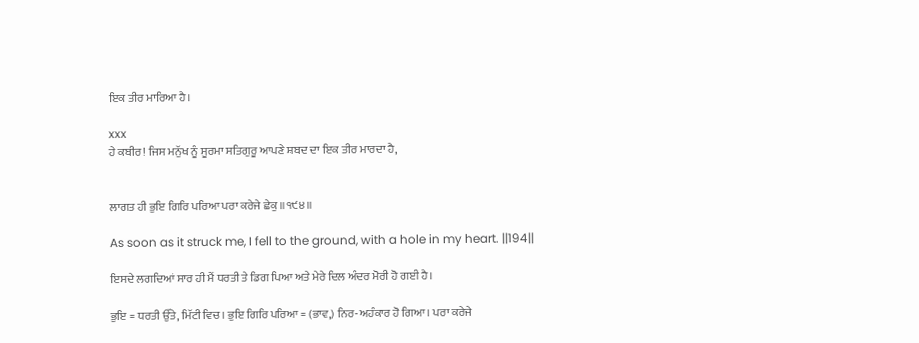ਇਕ ਤੀਰ ਮਾਰਿਆ ਹੈ।

xxx
ਹੇ ਕਬੀਰ! ਜਿਸ ਮਨੁੱਖ ਨੂੰ ਸੂਰਮਾ ਸਤਿਗੁਰੂ ਆਪਣੇ ਸ਼ਬਦ ਦਾ ਇਕ ਤੀਰ ਮਾਰਦਾ ਹੈ,


ਲਾਗਤ ਹੀ ਭੁਇ ਗਿਰਿ ਪਰਿਆ ਪਰਾ ਕਰੇਜੇ ਛੇਕੁ ॥੧੯੪॥

As soon as it struck me, I fell to the ground, with a hole in my heart. ||194||

ਇਸਦੇ ਲਗਦਿਆਂ ਸਾਰ ਹੀ ਮੈਂ ਧਰਤੀ ਤੇ ਡਿਗ ਪਿਆ ਅਤੇ ਮੇਰੇ ਦਿਲ ਅੰਦਰ ਮੋਰੀ ਹੋ ਗਈ ਹੈ।

ਭੁਇ = ਧਰਤੀ ਉੱਤੇ, ਮਿੱਟੀ ਵਿਚ। ਭੁਇ ਗਿਰਿ ਪਰਿਆ = (ਭਾਵ,) ਨਿਰ-ਅਹੰਕਾਰ ਹੋ ਗਿਆ। ਪਰਾ ਕਰੇਜੇ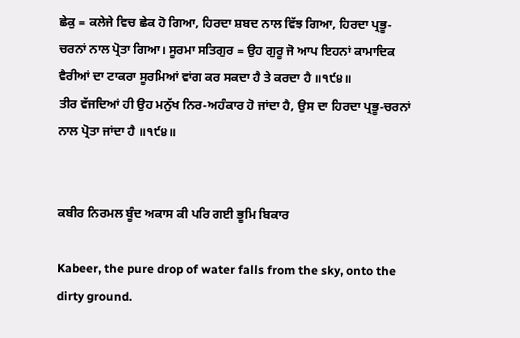ਛੇਕੁ = ਕਲੇਜੇ ਵਿਚ ਛੇਕ ਹੋ ਗਿਆ, ਹਿਰਦਾ ਸ਼ਬਦ ਨਾਲ ਵਿੱਝ ਗਿਆ, ਹਿਰਦਾ ਪ੍ਰਭੂ-ਚਰਨਾਂ ਨਾਲ ਪ੍ਰੋਤਾ ਗਿਆ। ਸੂਰਮਾ ਸਤਿਗੁਰ = ਉਹ ਗੁਰੂ ਜੋ ਆਪ ਇਹਨਾਂ ਕਾਮਾਦਿਕ ਵੈਰੀਆਂ ਦਾ ਟਾਕਰਾ ਸੂਰਮਿਆਂ ਵਾਂਗ ਕਰ ਸਕਦਾ ਹੈ ਤੇ ਕਰਦਾ ਹੈ ॥੧੯੪॥
ਤੀਰ ਵੱਜਦਿਆਂ ਹੀ ਉਹ ਮਨੁੱਖ ਨਿਰ-ਅਹੰਕਾਰ ਹੋ ਜਾਂਦਾ ਹੈ, ਉਸ ਦਾ ਹਿਰਦਾ ਪ੍ਰਭੂ-ਚਰਨਾਂ ਨਾਲ ਪ੍ਰੋਤਾ ਜਾਂਦਾ ਹੈ ॥੧੯੪॥


ਕਬੀਰ ਨਿਰਮਲ ਬੂੰਦ ਅਕਾਸ ਕੀ ਪਰਿ ਗਈ ਭੂਮਿ ਬਿਕਾਰ

Kabeer, the pure drop of water falls from the sky, onto the dirty ground.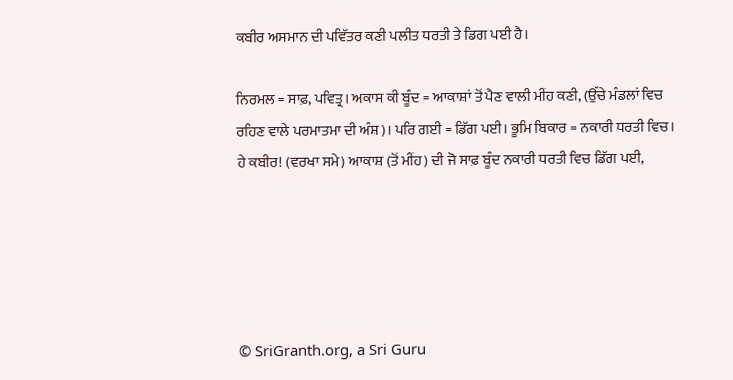ਕਬੀਰ ਅਸਮਾਨ ਦੀ ਪਵਿੱਤਰ ਕਣੀ ਪਲੀਤ ਧਰਤੀ ਤੇ ਡਿਗ ਪਈ ਹੈ।

ਨਿਰਮਲ = ਸਾਫ਼, ਪਵਿਤ੍ਰ। ਅਕਾਸ ਕੀ ਬੂੰਦ = ਆਕਾਸ਼ਾਂ ਤੋਂ ਪੈਣ ਵਾਲੀ ਮੀਂਹ ਕਣੀ, (ਉੱਚੇ ਮੰਡਲਾਂ ਵਿਚ ਰਹਿਣ ਵਾਲੇ ਪਰਮਾਤਮਾ ਦੀ ਅੰਸ਼)। ਪਰਿ ਗਈ = ਡਿੱਗ ਪਈ। ਭੂਮਿ ਬਿਕਾਰ = ਨਕਾਰੀ ਧਰਤੀ ਵਿਚ।
ਹੇ ਕਬੀਰ! (ਵਰਖਾ ਸਮੇ) ਆਕਾਸ਼ (ਤੋਂ ਮੀਂਹ) ਦੀ ਜੋ ਸਾਫ਼ ਬੂੰਦ ਨਕਾਰੀ ਧਰਤੀ ਵਿਚ ਡਿੱਗ ਪਈ,





© SriGranth.org, a Sri Guru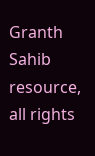Granth Sahib resource, all rights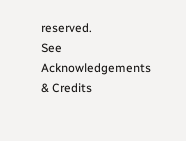reserved.
See Acknowledgements & Credits